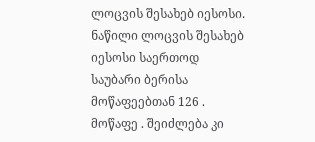ლოცვის შესახებ იესოსი.
ნაწილი ლოცვის შესახებ იესოსი საერთოდ
საუბარი ბერისა მოწაფეებთან 126 .
მოწაფე . შეიძლება კი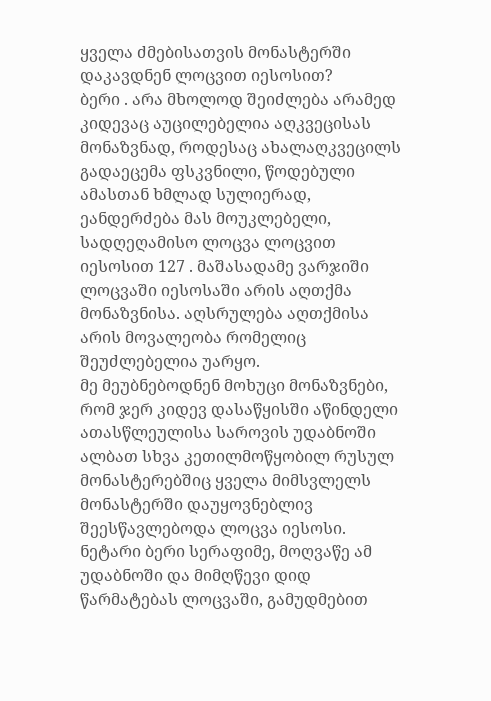ყველა ძმებისათვის მონასტერში დაკავდნენ ლოცვით იესოსით?
ბერი . არა მხოლოდ შეიძლება არამედ კიდევაც აუცილებელია აღკვეცისას მონაზვნად, როდესაც ახალაღკვეცილს გადაეცემა ფსკვნილი, წოდებული ამასთან ხმლად სულიერად, ეანდერძება მას მოუკლებელი, სადღეღამისო ლოცვა ლოცვით იესოსით 127 . მაშასადამე ვარჯიში ლოცვაში იესოსაში არის აღთქმა მონაზვნისა. აღსრულება აღთქმისა არის მოვალეობა რომელიც შეუძლებელია უარყო.
მე მეუბნებოდნენ მოხუცი მონაზვნები, რომ ჯერ კიდევ დასაწყისში აწინდელი ათასწლეულისა საროვის უდაბნოში ალბათ სხვა კეთილმოწყობილ რუსულ მონასტერებშიც ყველა მიმსვლელს მონასტერში დაუყოვნებლივ შეესწავლებოდა ლოცვა იესოსი. ნეტარი ბერი სერაფიმე, მოღვაწე ამ უდაბნოში და მიმღწევი დიდ წარმატებას ლოცვაში, გამუდმებით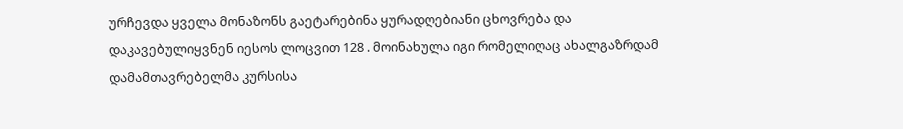ურჩევდა ყველა მონაზონს გაეტარებინა ყურადღებიანი ცხოვრება და დაკავებულიყვნენ იესოს ლოცვით 128 . მოინახულა იგი რომელიღაც ახალგაზრდამ დამამთავრებელმა კურსისა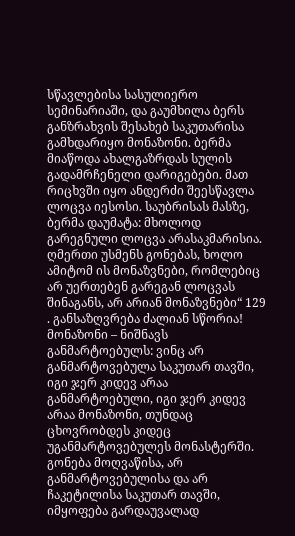სწავლებისა სასულიერო სემინარიაში, და გაუმხილა ბერს განზრახვის შესახებ საკუთარისა გამხდარიყო მონაზონი. ბერმა მიაწოდა ახალგაზრდას სულის გადამრჩენელი დარიგებები. მათ რიცხვში იყო ანდერძი შეესწავლა ლოცვა იესოსი. საუბრისას მასზე, ბერმა დაუმატა: მხოლოდ გარეგნული ლოცვა არასაკმარისია. ღმერთი უსმენს გონებას, ხოლო ამიტომ ის მონაზვნები, რომლებიც არ უერთებენ გარეგან ლოცვას შინაგანს, არ არიან მონაზვნები“ 129 . განსაზღვრება ძალიან სწორია! მონაზონი – ნიშნავს განმარტოებულს: ვინც არ განმარტოვებულა საკუთარ თავში, იგი ჯერ კიდევ არაა განმარტოებული, იგი ჯერ კიდევ არაა მონაზონი, თუნდაც ცხოვრობდეს კიდეც უგანმარტოვებულეს მონასტერში. გონება მოღვაწისა, არ განმარტოვებულისა და არ ჩაკეტილისა საკუთარ თავში, იმყოფება გარდაუვალად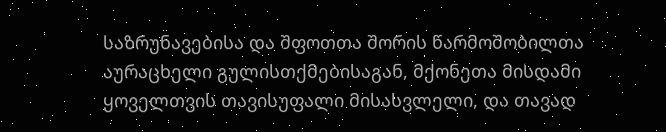საზრუნავებისა და შფოთთა შორის წარმოშობილთა აურაცხელი გულისთქმებისაგან, მქონეთა მისდამი ყოველთვის თავისუფალი მისასვლელი, და თავად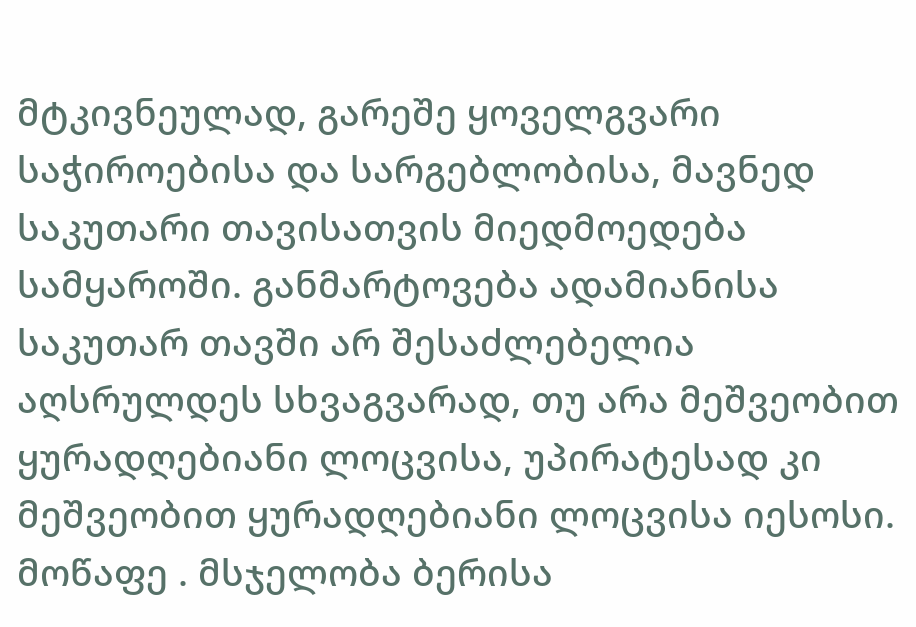მტკივნეულად, გარეშე ყოველგვარი საჭიროებისა და სარგებლობისა, მავნედ საკუთარი თავისათვის მიედმოედება სამყაროში. განმარტოვება ადამიანისა საკუთარ თავში არ შესაძლებელია აღსრულდეს სხვაგვარად, თუ არა მეშვეობით ყურადღებიანი ლოცვისა, უპირატესად კი მეშვეობით ყურადღებიანი ლოცვისა იესოსი.
მოწაფე . მსჯელობა ბერისა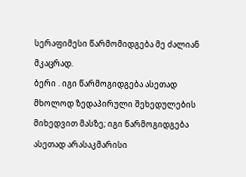სერაფიმესი წარმომიდგება მე ძალიან მკაცრად.
ბერი . იგი წარმოგიდგება ასეთად მხოლოდ ზედაპირული შეხედულების მიხედვით მასზე; იგი წარმოგიდგება ასეთად არასაკმარისი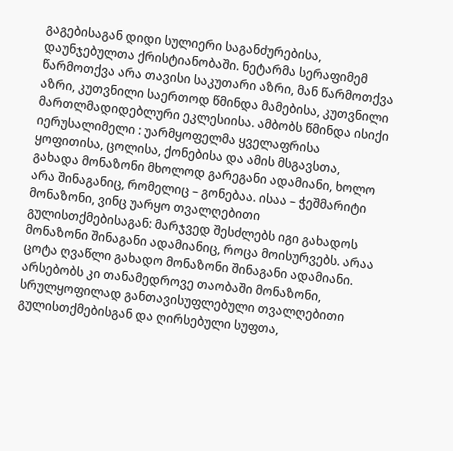გაგებისაგან დიდი სულიერი საგანძურებისა, დაუნჯებულთა ქრისტიანობაში. ნეტარმა სერაფიმემ წარმოთქვა არა თავისი საკუთარი აზრი, მან წარმოთქვა აზრი, კუთვნილი საერთოდ წმინდა მამებისა, კუთვნილი მართლმადიდებლური ეკლესიისა. ამბობს წმინდა ისიქი იერუსალიმელი : უარმყოფელმა ყველაფრისა ყოფითისა, ცოლისა, ქონებისა და ამის მსგავსთა, გახადა მონაზონი მხოლოდ გარეგანი ადამიანი, ხოლო არა შინაგანიც, რომელიც – გონებაა. ისაა – ჭეშმარიტი მონაზონი, ვინც უარყო თვალღებითი გულისთქმებისაგან: მარჯვედ შესძლებს იგი გახადოს მონაზონი შინაგანი ადამიანიც, როცა მოისურვებს. არაა ცოტა ღვაწლი გახადო მონაზონი შინაგანი ადამიანი. არსებობს კი თანამედროვე თაობაში მონაზონი, სრულყოფილად განთავისუფლებული თვალღებითი გულისთქმებისგან და ღირსებული სუფთა,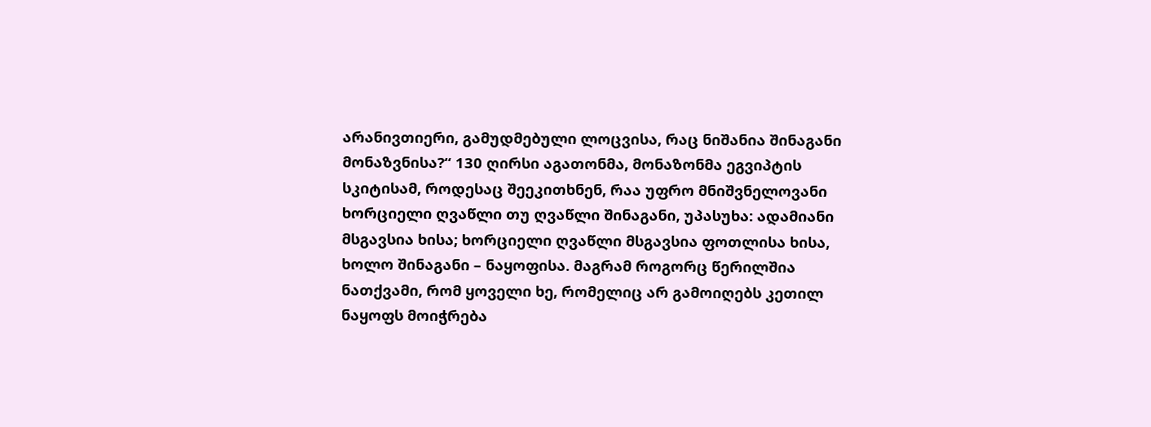არანივთიერი, გამუდმებული ლოცვისა, რაც ნიშანია შინაგანი მონაზვნისა?“ 130 ღირსი აგათონმა, მონაზონმა ეგვიპტის სკიტისამ, როდესაც შეეკითხნენ, რაა უფრო მნიშვნელოვანი ხორციელი ღვაწლი თუ ღვაწლი შინაგანი, უპასუხა: ადამიანი მსგავსია ხისა; ხორციელი ღვაწლი მსგავსია ფოთლისა ხისა, ხოლო შინაგანი – ნაყოფისა. მაგრამ როგორც წერილშია ნათქვამი, რომ ყოველი ხე, რომელიც არ გამოიღებს კეთილ ნაყოფს მოიჭრება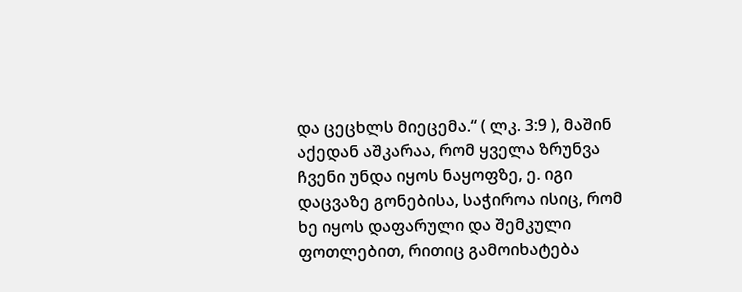და ცეცხლს მიეცემა.“ ( ლკ. 3:9 ), მაშინ აქედან აშკარაა, რომ ყველა ზრუნვა ჩვენი უნდა იყოს ნაყოფზე, ე. იგი დაცვაზე გონებისა, საჭიროა ისიც, რომ ხე იყოს დაფარული და შემკული ფოთლებით, რითიც გამოიხატება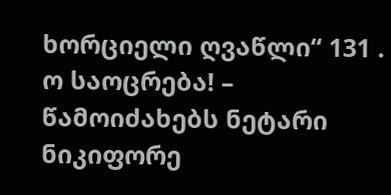ხორციელი ღვაწლი“ 131 . ო საოცრება! – წამოიძახებს ნეტარი ნიკიფორე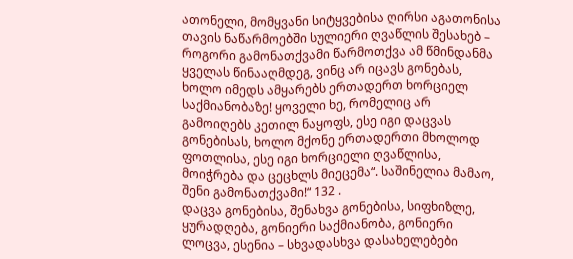ათონელი, მომყვანი სიტყვებისა ღირსი აგათონისა თავის ნაწარმოებში სულიერი ღვაწლის შესახებ – როგორი გამონათქვამი წარმოთქვა ამ წმინდანმა ყველას წინააღმდეგ, ვინც არ იცავს გონებას, ხოლო იმედს ამყარებს ერთადერთ ხორციელ საქმიანობაზე! ყოველი ხე, რომელიც არ გამოიღებს კეთილ ნაყოფს, ესე იგი დაცვას გონებისას, ხოლო მქონე ერთადერთი მხოლოდ ფოთლისა, ესე იგი ხორციელი ღვაწლისა, მოიჭრება და ცეცხლს მიეცემა“. საშინელია მამაო, შენი გამონათქვამი!“ 132 .
დაცვა გონებისა, შენახვა გონებისა, სიფხიზლე, ყურადღება, გონიერი საქმიანობა, გონიერი ლოცვა, ესენია – სხვადასხვა დასახელებები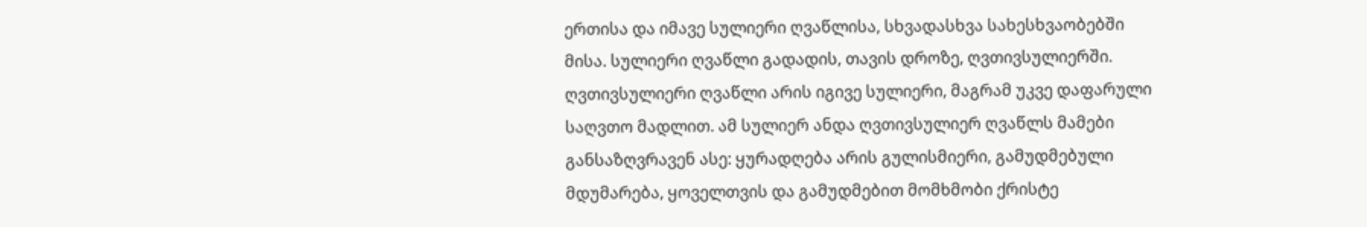ერთისა და იმავე სულიერი ღვაწლისა, სხვადასხვა სახესხვაობებში მისა. სულიერი ღვაწლი გადადის, თავის დროზე, ღვთივსულიერში. ღვთივსულიერი ღვაწლი არის იგივე სულიერი, მაგრამ უკვე დაფარული საღვთო მადლით. ამ სულიერ ანდა ღვთივსულიერ ღვაწლს მამები განსაზღვრავენ ასე: ყურადღება არის გულისმიერი, გამუდმებული მდუმარება, ყოველთვის და გამუდმებით მომხმობი ქრისტე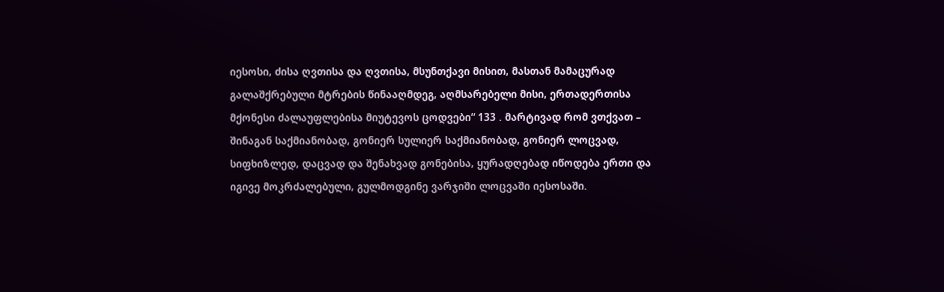იესოსი, ძისა ღვთისა და ღვთისა, მსუნთქავი მისით, მასთან მამაცურად გალაშქრებული მტრების წინააღმდეგ, აღმსარებელი მისი, ერთადერთისა მქონესი ძალაუფლებისა მიუტევოს ცოდვები“ 133 . მარტივად რომ ვთქვათ – შინაგან საქმიანობად, გონიერ სულიერ საქმიანობად, გონიერ ლოცვად, სიფხიზლედ, დაცვად და შენახვად გონებისა, ყურადღებად იწოდება ერთი და იგივე მოკრძალებული, გულმოდგინე ვარჯიში ლოცვაში იესოსაში.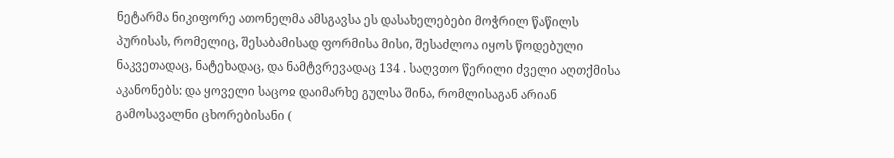ნეტარმა ნიკიფორე ათონელმა ამსგავსა ეს დასახელებები მოჭრილ წაწილს პურისას, რომელიც, შესაბამისად ფორმისა მისი, შესაძლოა იყოს წოდებული ნაკვეთადაც, ნატეხადაც, და ნამტვრევადაც 134 . საღვთო წერილი ძველი აღთქმისა აკანონებს: და ყოველი საცოჲ დაიმარხე გულსა შინა, რომლისაგან არიან გამოსავალნი ცხორებისანი (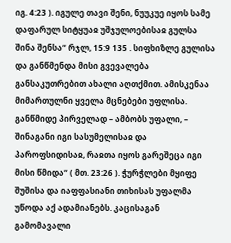იგ. 4:23 ). იგულე თავი შენი, ნუუკუე იყოს სამე დაფარულ სიტყუაჲ უშჯულოებისაჲ გულსა შინა შენსა“ რჯლ, 15:9 135 . სიფხიზლე გულისა და განწმენდა მისი გვევალება განსაკუთრებით ახალი აღთქმით. ამისკენაა მიმართულნი ყველა მცნებები უფლისა. განწმიდე პირველად – ამბობს უფალი, – შინაგანი იგი სასუმელისაჲ და პაროფსიდისაჲ, რაჲთა იყოს გარეშეცა იგი მისი წმიდა“ ( მთ. 23:26 ). ჭურჭლები მყიფე შუშისა და იაფფასიანი თიხისას უფალმა უწოდა აქ ადამიანებს. კაცისაგან გამომავალი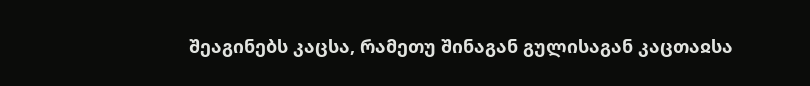შეაგინებს კაცსა, რამეთუ შინაგან გულისაგან კაცთაჲსა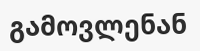გამოვლენან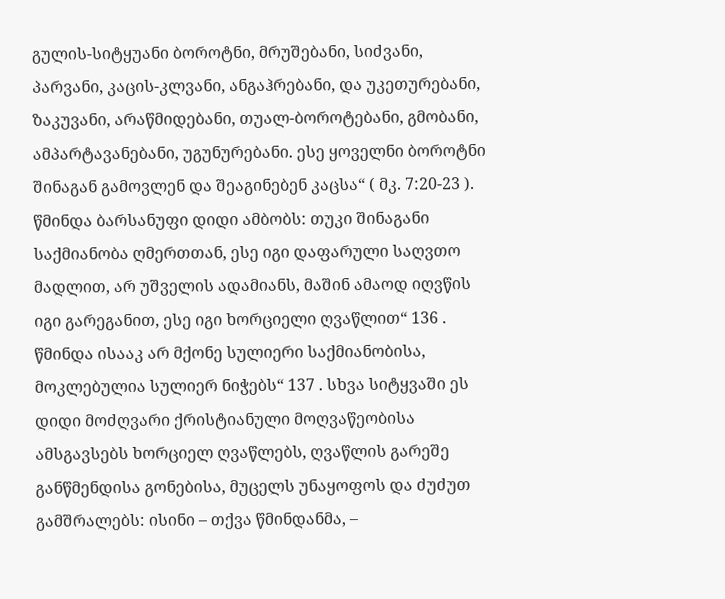გულის-სიტყუანი ბოროტნი, მრუშებანი, სიძვანი, პარვანი, კაცის-კლვანი, ანგაჰრებანი, და უკეთურებანი, ზაკუვანი, არაწმიდებანი, თუალ-ბოროტებანი, გმობანი, ამპარტავანებანი, უგუნურებანი. ესე ყოველნი ბოროტნი შინაგან გამოვლენ და შეაგინებენ კაცსა“ ( მკ. 7:20-23 ). წმინდა ბარსანუფი დიდი ამბობს: თუკი შინაგანი საქმიანობა ღმერთთან, ესე იგი დაფარული საღვთო მადლით, არ უშველის ადამიანს, მაშინ ამაოდ იღვწის იგი გარეგანით, ესე იგი ხორციელი ღვაწლით“ 136 . წმინდა ისააკ არ მქონე სულიერი საქმიანობისა, მოკლებულია სულიერ ნიჭებს“ 137 . სხვა სიტყვაში ეს დიდი მოძღვარი ქრისტიანული მოღვაწეობისა ამსგავსებს ხორციელ ღვაწლებს, ღვაწლის გარეშე განწმენდისა გონებისა, მუცელს უნაყოფოს და ძუძუთ გამშრალებს: ისინი – თქვა წმინდანმა, –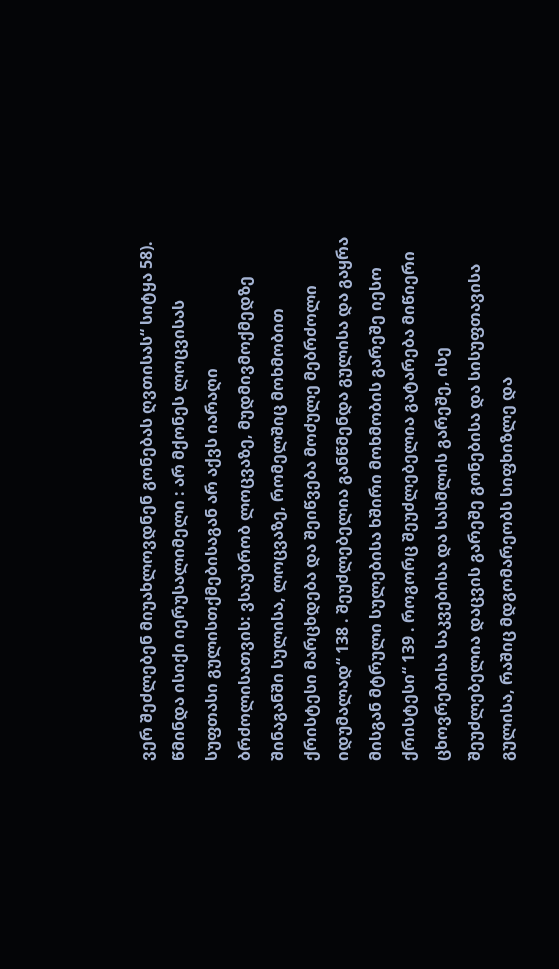ვერ შეძლებენ მიუახლოვდნენ გონებას ღვთისას“ სიტყა 58). წმინდა ისიქი იერუსალიმელი : არ მქონეს ლოცვისას სუფთასი გულისთქმებისაგან არ აქვს იარაღი ბრძოლისათვის: ვსაუბრობ ლოცვაზე, მუდმივმოქმედზე შინაგანში სულისა, ლოცვაზე, რომელშიც მოხმობით ქრისტესი მარცხდება და შეიწვება მოძულე მებრძოლი იდუმალად“ 138 . შეუძლებელია განწმენდა გულისა და გაყრა მისგან მტრული სულებისა ხშირი მოხმობის გარეშე იესო ქრისტესი“ 139 . როგორც შეუძლებელია გატარება მიწიერი ცხოვრებისა საკვებისა და სასმლის გარეშე, ისე შეუძლებელია დაცვის გარეშე გონებისა და სისუფთავისა გულისა, რაშიც მდგომარეობს სიფხიზლე და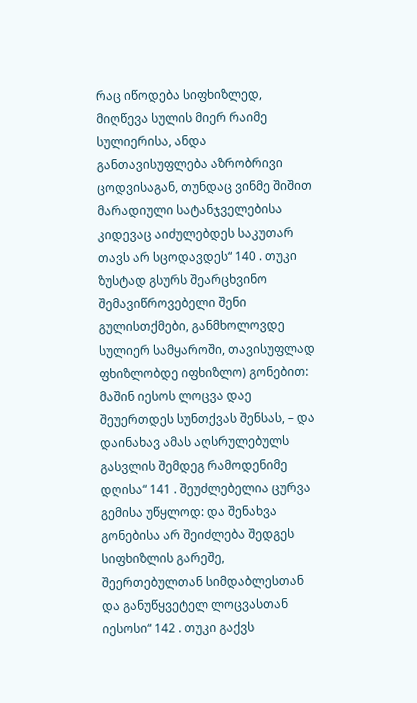რაც იწოდება სიფხიზლედ, მიღწევა სულის მიერ რაიმე სულიერისა, ანდა განთავისუფლება აზრობრივი ცოდვისაგან, თუნდაც ვინმე შიშით მარადიული სატანჯველებისა კიდევაც აიძულებდეს საკუთარ თავს არ სცოდავდეს“ 140 . თუკი ზუსტად გსურს შეარცხვინო შემავიწროვებელი შენი გულისთქმები, განმხოლოვდე სულიერ სამყაროში, თავისუფლად ფხიზლობდე იფხიზლო) გონებით: მაშინ იესოს ლოცვა დაე შეუერთდეს სუნთქვას შენსას, – და დაინახავ ამას აღსრულებულს გასვლის შემდეგ რამოდენიმე დღისა“ 141 . შეუძლებელია ცურვა გემისა უწყლოდ: და შენახვა გონებისა არ შეიძლება შედგეს სიფხიზლის გარეშე, შეერთებულთან სიმდაბლესთან და განუწყვეტელ ლოცვასთან იესოსი“ 142 . თუკი გაქვს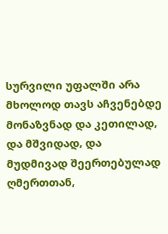სურვილი უფალში არა მხოლოდ თავს აჩვენებდე მონაზვნად და კეთილად, და მშვიდად, და მუდმივად შეერთებულად ღმერთთან,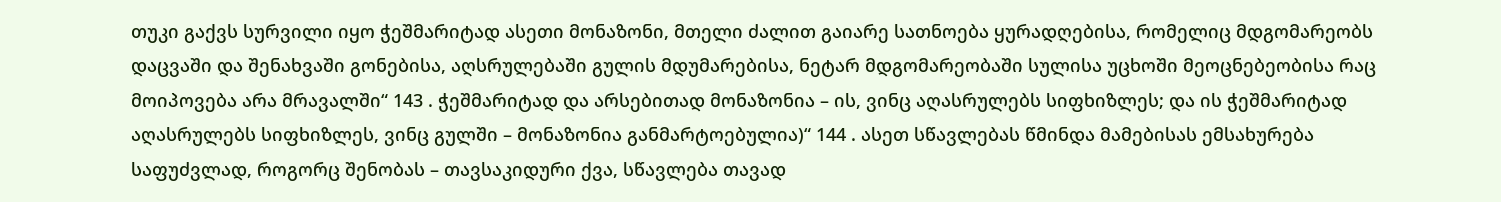თუკი გაქვს სურვილი იყო ჭეშმარიტად ასეთი მონაზონი, მთელი ძალით გაიარე სათნოება ყურადღებისა, რომელიც მდგომარეობს დაცვაში და შენახვაში გონებისა, აღსრულებაში გულის მდუმარებისა, ნეტარ მდგომარეობაში სულისა უცხოში მეოცნებეობისა რაც მოიპოვება არა მრავალში“ 143 . ჭეშმარიტად და არსებითად მონაზონია – ის, ვინც აღასრულებს სიფხიზლეს; და ის ჭეშმარიტად აღასრულებს სიფხიზლეს, ვინც გულში – მონაზონია განმარტოებულია)“ 144 . ასეთ სწავლებას წმინდა მამებისას ემსახურება საფუძვლად, როგორც შენობას – თავსაკიდური ქვა, სწავლება თავად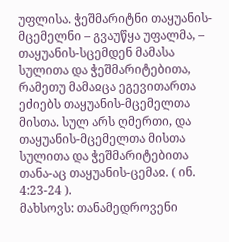უფლისა. ჭეშმარიტნი თაყუანის-მცემელნი – გვაუწყა უფალმა, – თაყუანის-სცემდენ მამასა სულითა და ჭეშმარიტებითა, რამეთუ მამაჲცა ეგევითართა ეძიებს თაყუანის-მცემელთა მისთა. სულ არს ღმერთი, და თაყუანის-მცემელთა მისთა სულითა და ჭეშმარიტებითა თანა-აც თაყუანის-ცემაჲ. ( ინ. 4:23-24 ).
მახსოვს: თანამედროვენი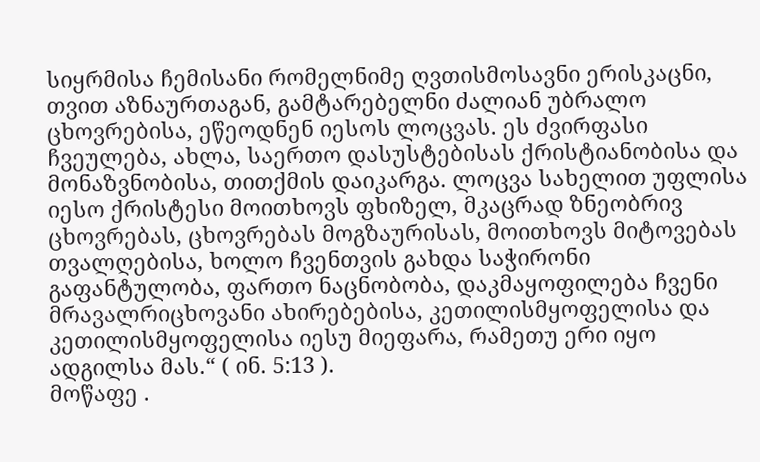სიყრმისა ჩემისანი რომელნიმე ღვთისმოსავნი ერისკაცნი, თვით აზნაურთაგან, გამტარებელნი ძალიან უბრალო ცხოვრებისა, ეწეოდნენ იესოს ლოცვას. ეს ძვირფასი ჩვეულება, ახლა, საერთო დასუსტებისას ქრისტიანობისა და მონაზვნობისა, თითქმის დაიკარგა. ლოცვა სახელით უფლისა იესო ქრისტესი მოითხოვს ფხიზელ, მკაცრად ზნეობრივ ცხოვრებას, ცხოვრებას მოგზაურისას, მოითხოვს მიტოვებას თვალღებისა, ხოლო ჩვენთვის გახდა საჭირონი გაფანტულობა, ფართო ნაცნობობა, დაკმაყოფილება ჩვენი მრავალრიცხოვანი ახირებებისა, კეთილისმყოფელისა და კეთილისმყოფელისა იესუ მიეფარა, რამეთუ ერი იყო ადგილსა მას.“ ( ინ. 5:13 ).
მოწაფე .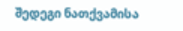შედეგი ნათქვამისა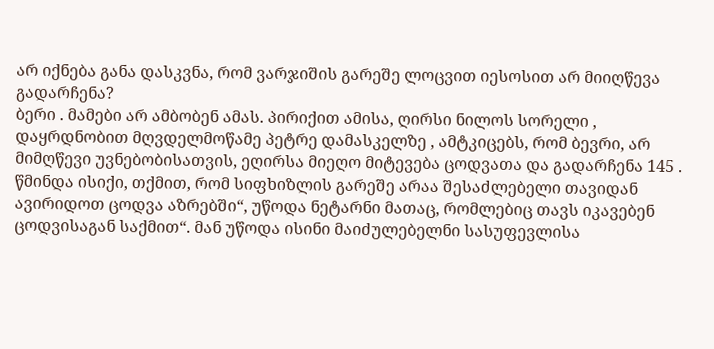არ იქნება განა დასკვნა, რომ ვარჯიშის გარეშე ლოცვით იესოსით არ მიიღწევა გადარჩენა?
ბერი . მამები არ ამბობენ ამას. პირიქით ამისა, ღირსი ნილოს სორელი , დაყრდნობით მღვდელმოწამე პეტრე დამასკელზე , ამტკიცებს, რომ ბევრი, არ მიმღწევი უვნებობისათვის, ეღირსა მიეღო მიტევება ცოდვათა და გადარჩენა 145 . წმინდა ისიქი, თქმით, რომ სიფხიზლის გარეშე არაა შესაძლებელი თავიდან ავირიდოთ ცოდვა აზრებში“, უწოდა ნეტარნი მათაც, რომლებიც თავს იკავებენ ცოდვისაგან საქმით“. მან უწოდა ისინი მაიძულებელნი სასუფევლისა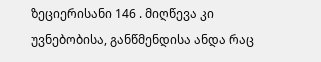ზეციერისანი 146 . მიღწევა კი უვნებობისა, განწმენდისა ანდა რაც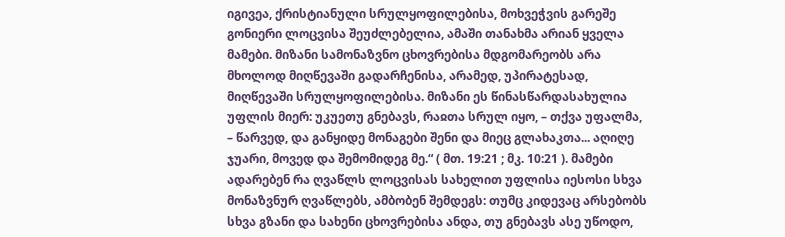იგივეა, ქრისტიანული სრულყოფილებისა, მოხვეჭვის გარეშე გონიერი ლოცვისა შეუძლებელია, ამაში თანახმა არიან ყველა მამები. მიზანი სამონაზვნო ცხოვრებისა მდგომარეობს არა მხოლოდ მიღწევაში გადარჩენისა, არამედ, უპირატესად, მიღწევაში სრულყოფილებისა. მიზანი ეს წინასწარდასახულია უფლის მიერ: უკუეთუ გნებავს, რაჲთა სრულ იყო, – თქვა უფალმა, – წარვედ, და განყიდე მონაგები შენი და მიეც გლახაკთა... აღიღე ჯუარი, მოვედ და შემომიდეგ მე.“ ( მთ. 19:21 ; მკ. 10:21 ). მამები ადარებენ რა ღვაწლს ლოცვისას სახელით უფლისა იესოსი სხვა მონაზვნურ ღვაწლებს, ამბობენ შემდეგს: თუმც კიდევაც არსებობს სხვა გზანი და სახენი ცხოვრებისა ანდა, თუ გნებავს ასე უწოდო,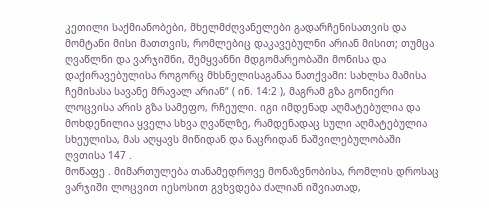კეთილი საქმიანობები, მხელმძღვანელები გადარჩენისათვის და მომტანი მისი მათთვის, რომლებიც დაკავებულნი არიან მისით; თუმცა ღვაწლნი და ვარჯიშნი, შემყვანნი მდგომარეობაში მონისა და დაქირავებულისა როგორც მხსნელისაგანაა ნათქვამი: სახლსა მამისა ჩემისასა სავანე მრავალ არიან“ ( ინ. 14:2 ), მაგრამ გზა გონიერი ლოცვისა არის გზა სამეფო, რჩეული. იგი იმდენად აღმატებულია და მოხდენილია ყველა სხვა ღვაწლზე, რამდენადაც სული აღმატებულია სხეულისა, მას აღყავს მიწიდან და ნაცრიდან ნაშვილებულობაში ღვთისა 147 .
მოწაფე . მიმართულება თანამედროვე მონაზვნობისა, რომლის დროსაც ვარჯიში ლოცვით იესოსით გვხვდება ძალიან იშვიათად,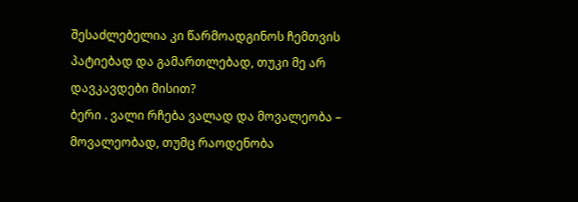შესაძლებელია კი წარმოადგინოს ჩემთვის პატიებად და გამართლებად, თუკი მე არ დავკავდები მისით?
ბერი . ვალი რჩება ვალად და მოვალეობა – მოვალეობად, თუმც რაოდენობა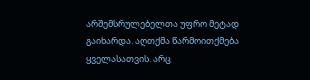არშემსრულებელთა უფრო მეტად გაიხარდა. აღთქმა წარმოითქმება ყველასათვის. არც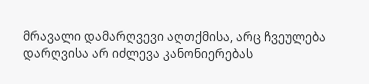მრავალი დამარღვევი აღთქმისა, არც ჩვეულება დარღვისა არ იძლევა კანონიერებას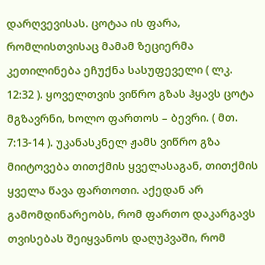დარღვევისას. ცოტაა ის ფარა, რომლისთვისაც მამამ ზეციერმა კეთილინება ეჩუქნა სასუფეველი ( ლკ. 12:32 ). ყოველთვის ვიწრო გზას ჰყავს ცოტა მგზავრნი, ხოლო ფართოს – ბევრი. ( მთ. 7:13-14 ). უკანასკნელ ჟამს ვიწრო გზა მიიტოვება თითქმის ყველასაგან, თითქმის ყველა წავა ფართოთი. აქედან არ გამომდინარეობს, რომ ფართო დაკარგავს თვისებას შეიყვანოს დაღუპვაში, რომ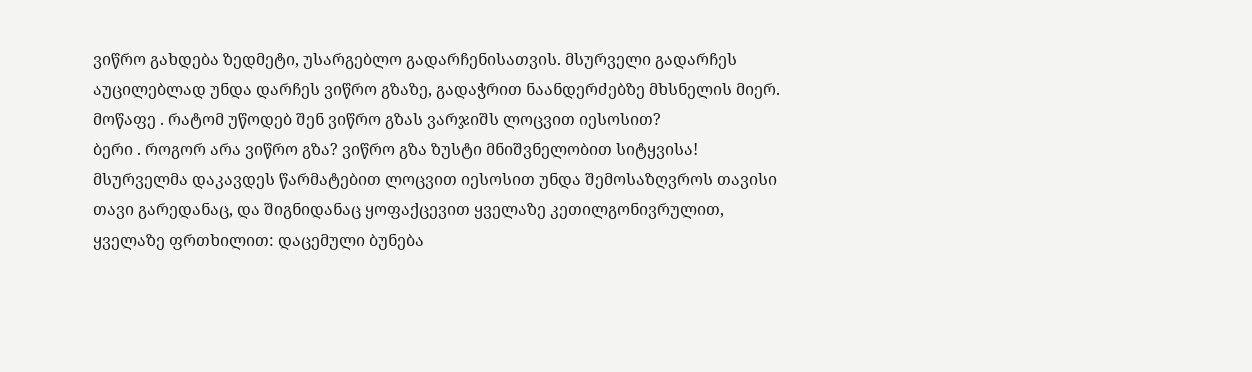ვიწრო გახდება ზედმეტი, უსარგებლო გადარჩენისათვის. მსურველი გადარჩეს აუცილებლად უნდა დარჩეს ვიწრო გზაზე, გადაჭრით ნაანდერძებზე მხსნელის მიერ.
მოწაფე . რატომ უწოდებ შენ ვიწრო გზას ვარჯიშს ლოცვით იესოსით?
ბერი . როგორ არა ვიწრო გზა? ვიწრო გზა ზუსტი მნიშვნელობით სიტყვისა! მსურველმა დაკავდეს წარმატებით ლოცვით იესოსით უნდა შემოსაზღვროს თავისი თავი გარედანაც, და შიგნიდანაც ყოფაქცევით ყველაზე კეთილგონივრულით, ყველაზე ფრთხილით: დაცემული ბუნება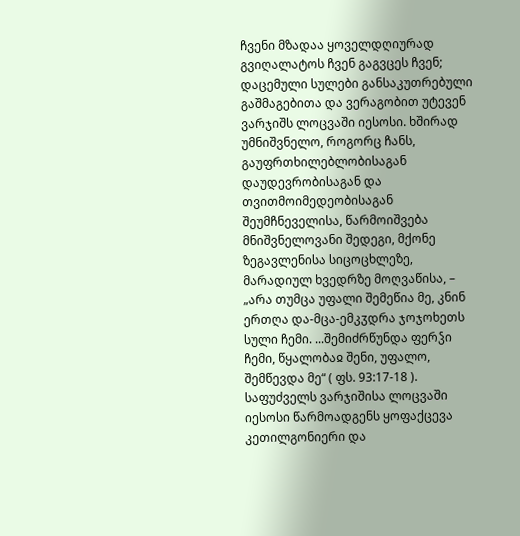ჩვენი მზადაა ყოველდღიურად გვიღალატოს ჩვენ გაგვცეს ჩვენ; დაცემული სულები განსაკუთრებული გაშმაგებითა და ვერაგობით უტევენ ვარჯიშს ლოცვაში იესოსი. ხშირად უმნიშვნელო, როგორც ჩანს, გაუფრთხილებლობისაგან დაუდევრობისაგან და თვითმოიმედეობისაგან შეუმჩნეველისა, წარმოიშვება მნიშვნელოვანი შედეგი, მქონე ზეგავლენისა სიცოცხლეზე, მარადიულ ხვედრზე მოღვაწისა, – „არა თუმცა უფალი შემეწია მე, კნინ ერთღა და-მცა-ემკჳდრა ჯოჯოხეთს სული ჩემი. ...შემიძრწუნდა ფერჴი ჩემი, წყალობაჲ შენი, უფალო, შემწევდა მე“ ( ფს. 93:17-18 ).
საფუძველს ვარჯიშისა ლოცვაში იესოსი წარმოადგენს ყოფაქცევა კეთილგონიერი და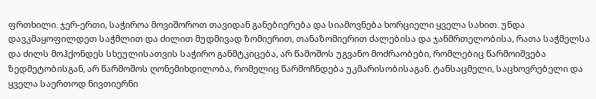ფრთხილი. ჯერ-ერთი, საჭიროა მოვიშოროთ თავიდან განებიერება და სიამოვნება ხორციელი ყველა სახით. უნდა დავკმაყოფილდეთ საჭმლით და ძილით მუდმივად ზომიერით, თანაზომიერით ძალებისა და ჯანმრთელობისა, რათა საჭმელსა და ძილს მოჰქონდეს სხეულისათვის საჭირო განმტკიცება, არ წამოშოს უგვანო მოძრაობები, რომლებიც წარმოიშვება ზედმეტობისგან, არ წარმოშოს ღონემიხდილობა, რომელიც წარმოჩნდება უკმარისობისაგან. ტანსაცმელი, საცხოვრებელი და ყველა საერთოდ ნივთიერნი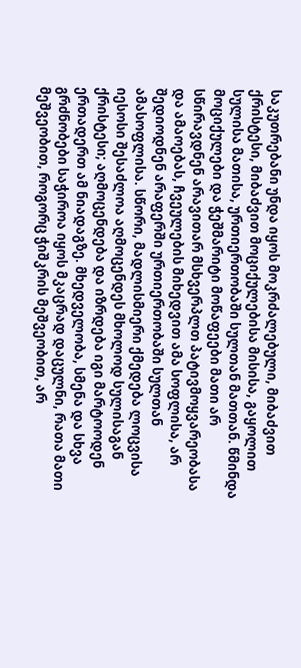საკუთრებანი უნდა იყოს მოკრძალებული, მიბაძვით ქრისტესი, მიბაძვით მოციქულებისა მისისა, გაყოლით სულისა მათისა, ურთიერთობაში სულთან მათთან. წმინდა მოციქულები და ჭეშმარიტი მოწაფეები მათი არ სწირავდნენ არავითარ მსხვერპლთ პატივმოყვარეობასა და ამაოებას, ჩვეულების მიხედვით ამა სოფლისა, არ შედიოდნენ არაფერში ურთიერთობაში სულთან ამასოფლისა. სწორი, მადლისმიერი ქმედება ლოცვისა იესოსი შესაძლოა აღმოცენდეს მხოლოდ სულისაგან ქრისტესი; აღმოცენდება და იზრდება იგი მარტოოდენ ერთადერთ ამ ნიადაგზე. მხედველობა, სმენა და სხვა გრძნობები საჭიროა იყოს მკაცრად დაცულნი, რათა მათი მეშვეობით, როგორც ჭიშკრის მეშვეობით, არ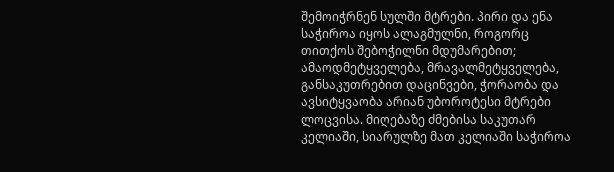შემოიჭრნენ სულში მტრები. პირი და ენა საჭიროა იყოს ალაგმულნი, როგორც თითქოს შებოჭილნი მდუმარებით; ამაოდმეტყველება, მრავალმეტყველება, განსაკუთრებით დაცინვები, ჭორაობა და ავსიტყვაობა არიან უბოროტესი მტრები ლოცვისა. მიღებაზე ძმებისა საკუთარ კელიაში, სიარულზე მათ კელიაში საჭიროა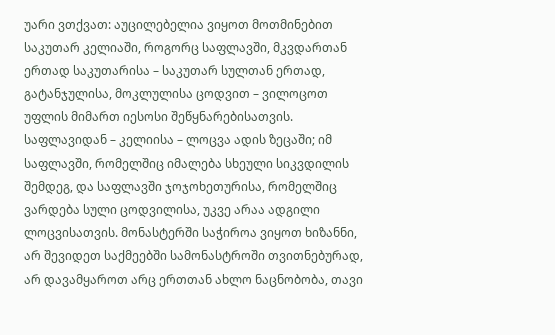უარი ვთქვათ: აუცილებელია ვიყოთ მოთმინებით საკუთარ კელიაში, როგორც საფლავში, მკვდართან ერთად საკუთარისა – საკუთარ სულთან ერთად, გატანჯულისა, მოკლულისა ცოდვით – ვილოცოთ უფლის მიმართ იესოსი შეწყნარებისათვის. საფლავიდან – კელიისა – ლოცვა ადის ზეცაში; იმ საფლავში, რომელშიც იმალება სხეული სიკვდილის შემდეგ, და საფლავში ჯოჯოხეთურისა, რომელშიც ვარდება სული ცოდვილისა, უკვე არაა ადგილი ლოცვისათვის. მონასტერში საჭიროა ვიყოთ ხიზანნი, არ შევიდეთ საქმეებში სამონასტროში თვითნებურად, არ დავამყაროთ არც ერთთან ახლო ნაცნობობა, თავი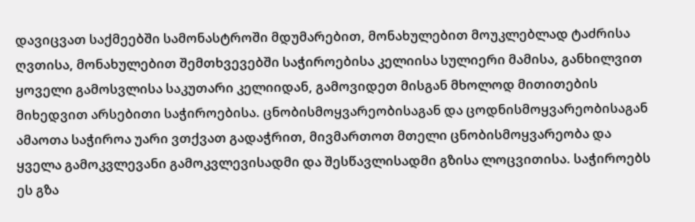დავიცვათ საქმეებში სამონასტროში მდუმარებით, მონახულებით მოუკლებლად ტაძრისა ღვთისა, მონახულებით შემთხვევებში საჭიროებისა კელიისა სულიერი მამისა, განხილვით ყოველი გამოსვლისა საკუთარი კელიიდან, გამოვიდეთ მისგან მხოლოდ მითითების მიხედვით არსებითი საჭიროებისა. ცნობისმოყვარეობისაგან და ცოდნისმოყვარეობისაგან ამაოთა საჭიროა უარი ვთქვათ გადაჭრით, მივმართოთ მთელი ცნობისმოყვარეობა და ყველა გამოკვლევანი გამოკვლევისადმი და შესწავლისადმი გზისა ლოცვითისა. საჭიროებს ეს გზა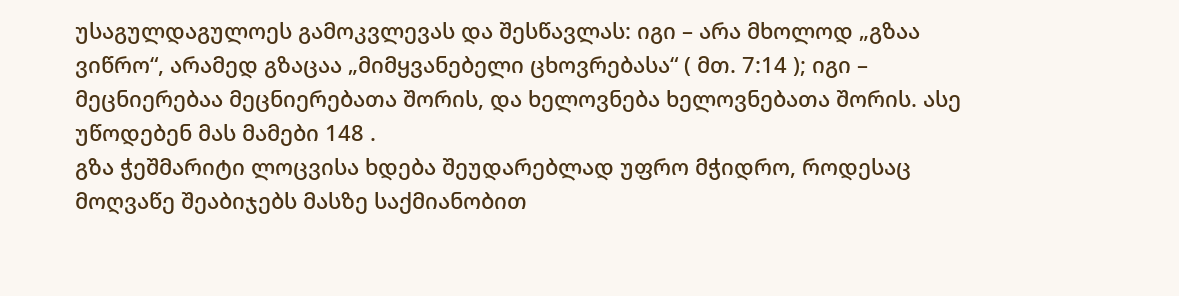უსაგულდაგულოეს გამოკვლევას და შესწავლას: იგი – არა მხოლოდ „გზაა ვიწრო“, არამედ გზაცაა „მიმყვანებელი ცხოვრებასა“ ( მთ. 7:14 ); იგი – მეცნიერებაა მეცნიერებათა შორის, და ხელოვნება ხელოვნებათა შორის. ასე უწოდებენ მას მამები 148 .
გზა ჭეშმარიტი ლოცვისა ხდება შეუდარებლად უფრო მჭიდრო, როდესაც მოღვაწე შეაბიჯებს მასზე საქმიანობით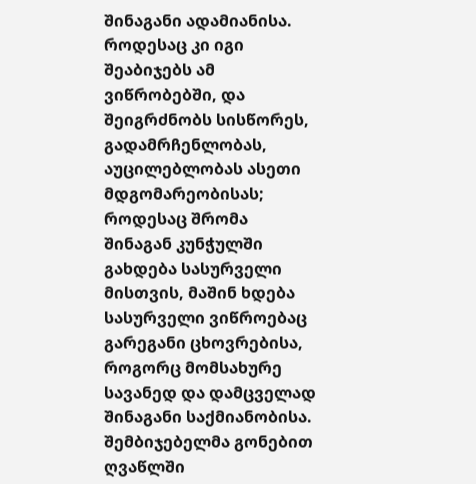შინაგანი ადამიანისა. როდესაც კი იგი შეაბიჯებს ამ ვიწრობებში, და შეიგრძნობს სისწორეს, გადამრჩენლობას, აუცილებლობას ასეთი მდგომარეობისას; როდესაც შრომა შინაგან კუნჭულში გახდება სასურველი მისთვის, მაშინ ხდება სასურველი ვიწროებაც გარეგანი ცხოვრებისა, როგორც მომსახურე სავანედ და დამცველად შინაგანი საქმიანობისა. შემბიჯებელმა გონებით ღვაწლში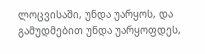ლოცვისაში, უნდა უარყოს, და გამუდმებით უნდა უარყოფდეს,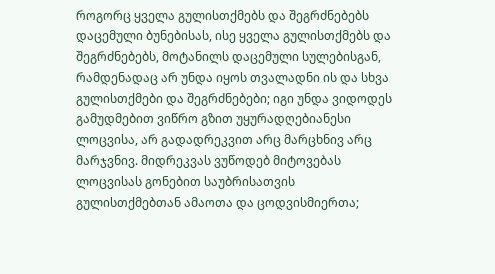როგორც ყველა გულისთქმებს და შეგრძნებებს დაცემული ბუნებისას, ისე ყველა გულისთქმებს და შეგრძნებებს, მოტანილს დაცემული სულებისგან, რამდენადაც არ უნდა იყოს თვალადნი ის და სხვა გულისთქმები და შეგრძნებები; იგი უნდა ვიდოდეს გამუდმებით ვიწრო გზით უყურადღებიანესი ლოცვისა, არ გადადრეკვით არც მარცხნივ არც მარჯვნივ. მიდრეკვას ვუწოდებ მიტოვებას ლოცვისას გონებით საუბრისათვის გულისთქმებთან ამაოთა და ცოდვისმიერთა;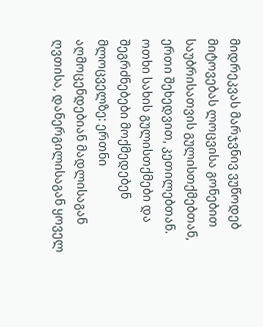მიდრეკვას მარჯვნივ ვუწოდებ მიტოვებას ლოცვისა გონებით საუბრისათვის გულისთქმებთან, ერთი შეხედვით, კეთილებთან. ოთხი სახის გულისთქმები და შეგრძნებები მოქმედებენ მლოცველზე: ერთნი აღმოცენდებიან მადლისაგან ღვთისა, დანერგილისაგან ყოველ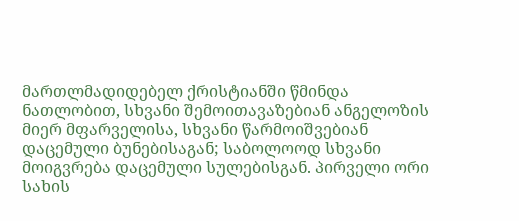მართლმადიდებელ ქრისტიანში წმინდა ნათლობით, სხვანი შემოითავაზებიან ანგელოზის მიერ მფარველისა, სხვანი წარმოიშვებიან დაცემული ბუნებისაგან; საბოლოოდ სხვანი მოიგვრება დაცემული სულებისგან. პირველი ორი სახის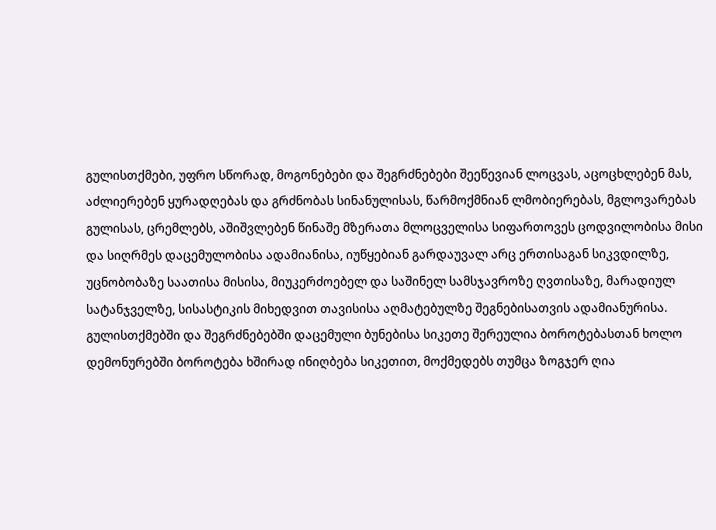გულისთქმები, უფრო სწორად, მოგონებები და შეგრძნებები შეეწევიან ლოცვას, აცოცხლებენ მას, აძლიერებენ ყურადღებას და გრძნობას სინანულისას, წარმოქმნიან ლმობიერებას, მგლოვარებას გულისას, ცრემლებს, აშიშვლებენ წინაშე მზერათა მლოცველისა სიფართოვეს ცოდვილობისა მისი და სიღრმეს დაცემულობისა ადამიანისა, იუწყებიან გარდაუვალ არც ერთისაგან სიკვდილზე, უცნობობაზე საათისა მისისა, მიუკერძოებელ და საშინელ სამსჯავროზე ღვთისაზე, მარადიულ სატანჯველზე, სისასტიკის მიხედვით თავისისა აღმატებულზე შეგნებისათვის ადამიანურისა. გულისთქმებში და შეგრძნებებში დაცემული ბუნებისა სიკეთე შერეულია ბოროტებასთან ხოლო დემონურებში ბოროტება ხშირად ინიღბება სიკეთით, მოქმედებს თუმცა ზოგჯერ ღია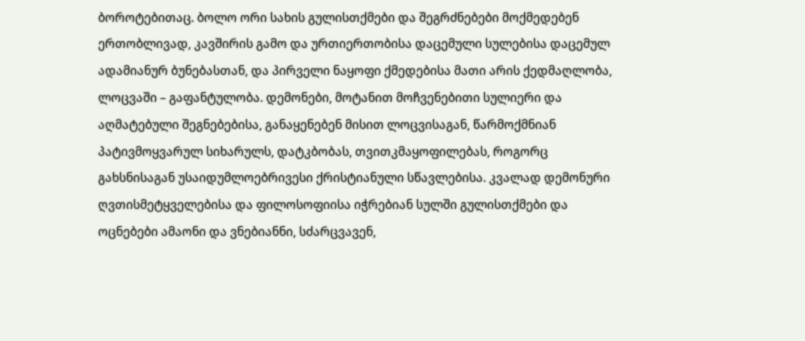ბოროტებითაც. ბოლო ორი სახის გულისთქმები და შეგრძნებები მოქმედებენ ერთობლივად, კავშირის გამო და ურთიერთობისა დაცემული სულებისა დაცემულ ადამიანურ ბუნებასთან, და პირველი ნაყოფი ქმედებისა მათი არის ქედმაღლობა, ლოცვაში – გაფანტულობა. დემონები, მოტანით მოჩვენებითი სულიერი და აღმატებული შეგნებებისა, განაყენებენ მისით ლოცვისაგან, წარმოქმნიან პატივმოყვარულ სიხარულს, დატკბობას, თვითკმაყოფილებას, როგორც გახსნისაგან უსაიდუმლოებრივესი ქრისტიანული სწავლებისა. კვალად დემონური ღვთისმეტყველებისა და ფილოსოფიისა იჭრებიან სულში გულისთქმები და ოცნებები ამაონი და ვნებიანნი, სძარცვავენ,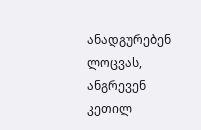ანადგურებენ ლოცვას, ანგრევენ კეთილ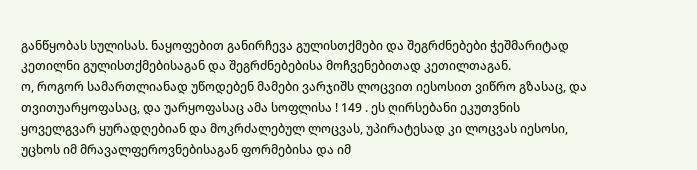განწყობას სულისას. ნაყოფებით განირჩევა გულისთქმები და შეგრძნებები ჭეშმარიტად კეთილნი გულისთქმებისაგან და შეგრძნებებისა მოჩვენებითად კეთილთაგან.
ო, როგორ სამართლიანად უწოდებენ მამები ვარჯიშს ლოცვით იესოსით ვიწრო გზასაც, და თვითუარყოფასაც, და უარყოფასაც ამა სოფლისა ! 149 . ეს ღირსებანი ეკუთვნის ყოველგვარ ყურადღებიან და მოკრძალებულ ლოცვას, უპირატესად კი ლოცვას იესოსი, უცხოს იმ მრავალფეროვნებისაგან ფორმებისა და იმ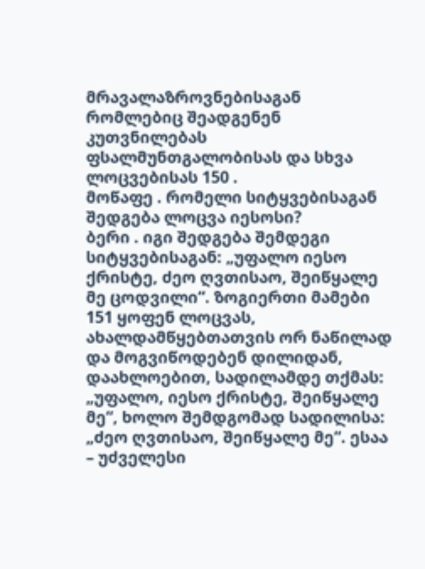მრავალაზროვნებისაგან რომლებიც შეადგენენ კუთვნილებას ფსალმუნთგალობისას და სხვა ლოცვებისას 150 .
მოწაფე . რომელი სიტყვებისაგან შედგება ლოცვა იესოსი?
ბერი . იგი შედგება შემდეგი სიტყვებისაგან: „უფალო იესო ქრისტე, ძეო ღვთისაო, შეიწყალე მე ცოდვილი“. ზოგიერთი მამები 151 ყოფენ ლოცვას, ახალდამწყებთათვის ორ ნაწილად და მოგვიწოდებენ დილიდან, დაახლოებით, სადილამდე თქმას: „უფალო, იესო ქრისტე, შეიწყალე მე“, ხოლო შემდგომად სადილისა: „ძეო ღვთისაო, შეიწყალე მე“. ესაა – უძველესი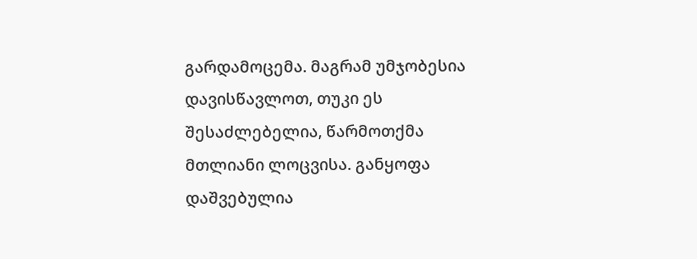გარდამოცემა. მაგრამ უმჯობესია დავისწავლოთ, თუკი ეს შესაძლებელია, წარმოთქმა მთლიანი ლოცვისა. განყოფა დაშვებულია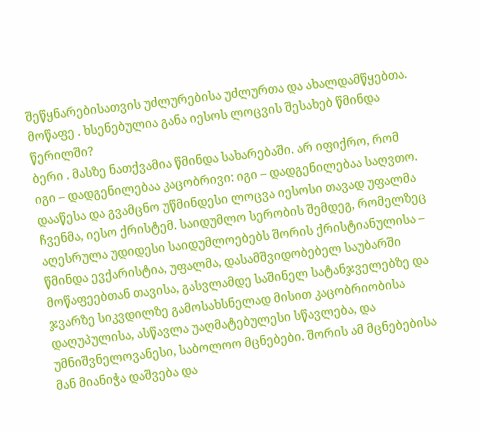შეწყნარებისათვის უძლურებისა უძლურთა და ახალდამწყებთა.
მოწაფე . ხსენებულია განა იესოს ლოცვის შესახებ წმინდა წერილში?
ბერი . მასზე ნათქვამია წმინდა სახარებაში. არ იფიქრო, რომ იგი – დადგენილებაა კაცობრივი: იგი – დადგენილებაა საღვთო. დააწესა და გვამცნო უწმინდესი ლოცვა იესოსი თავად უფალმა ჩვენმა, იესო ქრისტემ. საიდუმლო სერობის შემდეგ, რომელზეც აღესრულა უდიდესი საიდუმლოებებს შორის ქრისტიანულისა – წმინდა ევქარისტია, უფალმა, დასამშვიდობებელ საუბარში მოწაფეებთან თავისა, გასვლამდე საშინელ სატანჯველებზე და ჯვარზე სიკვდილზე გამოსახსნელად მისით კაცობრიობისა დაღუპულისა, ასწავლა უაღმატებულესი სწავლება, და უმნიშვნელოვანესი, საბოლოო მცნებები. შორის ამ მცნებებისა მან მიანიჭა დაშვება და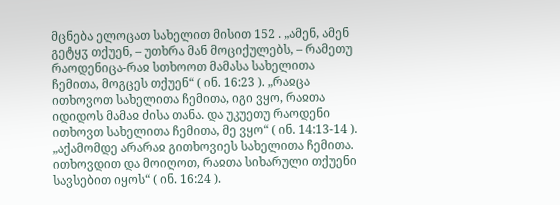მცნება ელოცათ სახელით მისით 152 . „ამენ, ამენ გეტყჳ თქუენ, – უთხრა მან მოციქულებს, – რამეთუ რაოდენიცა-რაჲ სთხოოთ მამასა სახელითა ჩემითა, მოგცეს თქუენ“ ( ინ. 16:23 ). „რაჲცა ითხოვოთ სახელითა ჩემითა, იგი ვყო, რაჲთა იდიდოს მამაჲ ძისა თანა. და უკუეთუ რაოდენი ითხოვთ სახელითა ჩემითა, მე ვყო“ ( ინ. 14:13-14 ). „აქამომდე არარაჲ გითხოვიეს სახელითა ჩემითა. ითხოვდით და მოიღოთ, რაჲთა სიხარული თქუენი სავსებით იყოს“ ( ინ. 16:24 ).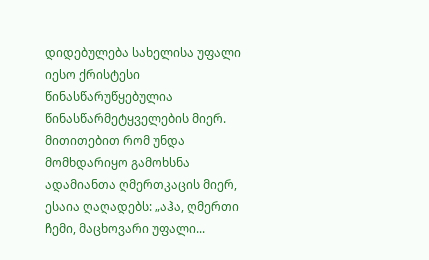დიდებულება სახელისა უფალი იესო ქრისტესი წინასწარუწყებულია წინასწარმეტყველების მიერ. მითითებით რომ უნდა მომხდარიყო გამოხსნა ადამიანთა ღმერთკაცის მიერ, ესაია ღაღადებს: „აჰა, ღმერთი ჩემი, მაცხოვარი უფალი...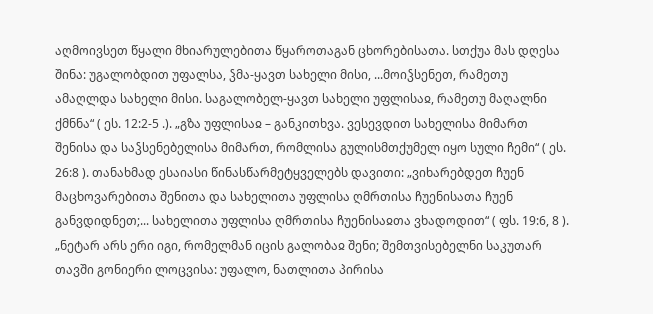აღმოივსეთ წყალი მხიარულებითა წყაროთაგან ცხორებისათა. სთქუა მას დღესა შინა: უგალობდით უფალსა, ჴმა-ყავთ სახელი მისი, ...მოიჴსენეთ, რამეთუ ამაღლდა სახელი მისი. საგალობელ-ყავთ სახელი უფლისაჲ, რამეთუ მაღალნი ქმნნა“ ( ეს. 12:2-5 .). „გზა უფლისაჲ – განკითხვა. ვესევდით სახელისა მიმართ შენისა და საჴსენებელისა მიმართ, რომლისა გულისმთქუმელ იყო სული ჩემი“ ( ეს. 26:8 ). თანახმად ესაიასი წინასწარმეტყველებს დავითი: „ვიხარებდეთ ჩუენ მაცხოვარებითა შენითა და სახელითა უფლისა ღმრთისა ჩუენისათა ჩუენ განვდიდნეთ;... სახელითა უფლისა ღმრთისა ჩუენისაჲთა ვხადოდით“ ( ფს. 19:6, 8 ). „ნეტარ არს ერი იგი, რომელმან იცის გალობაჲ შენი; შემთვისებელნი საკუთარ თავში გონიერი ლოცვისა: უფალო, ნათლითა პირისა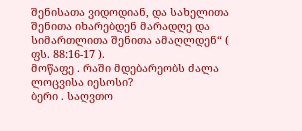შენისათა ვიდოდიან, და სახელითა შენითა იხარებდენ მარადღე და სიმართლითა შენითა ამაღლდენ“ ( ფს. 88:16-17 ).
მოწაფე . რაში მდებარეობს ძალა ლოცვისა იესოსი?
ბერი . საღვთო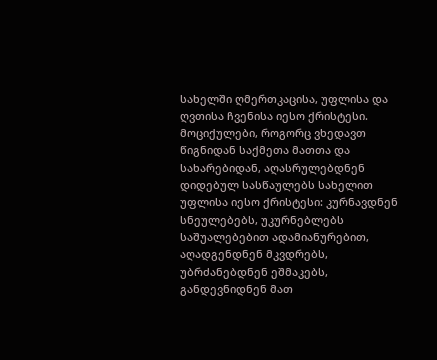სახელში ღმერთკაცისა, უფლისა და ღვთისა ჩვენისა იესო ქრისტესი. მოციქულები, როგორც ვხედავთ წიგნიდან საქმეთა მათთა და სახარებიდან, აღასრულებდნენ დიდებულ სასწაულებს სახელით უფლისა იესო ქრისტესი: კურნავდნენ სნეულებებს, უკურნებლებს საშუალებებით ადამიანურებით, აღადგენდნენ მკვდრებს, უბრძანებდნენ ეშმაკებს, განდევნიდნენ მათ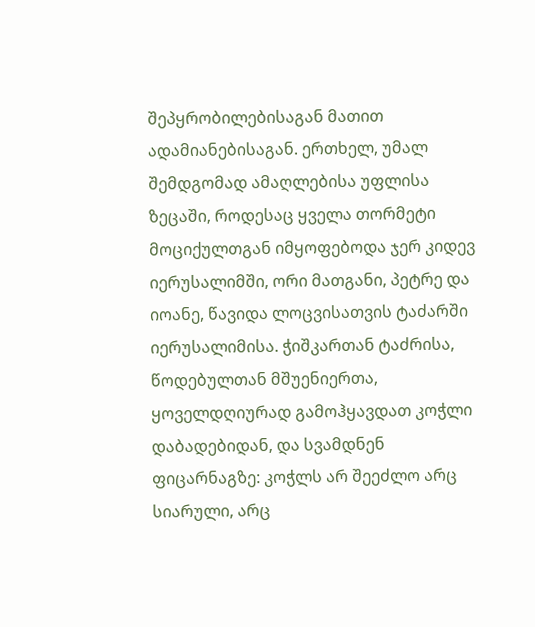შეპყრობილებისაგან მათით ადამიანებისაგან. ერთხელ, უმალ შემდგომად ამაღლებისა უფლისა ზეცაში, როდესაც ყველა თორმეტი მოციქულთგან იმყოფებოდა ჯერ კიდევ იერუსალიმში, ორი მათგანი, პეტრე და იოანე, წავიდა ლოცვისათვის ტაძარში იერუსალიმისა. ჭიშკართან ტაძრისა, წოდებულთან მშუენიერთა, ყოველდღიურად გამოჰყავდათ კოჭლი დაბადებიდან, და სვამდნენ ფიცარნაგზე: კოჭლს არ შეეძლო არც სიარული, არც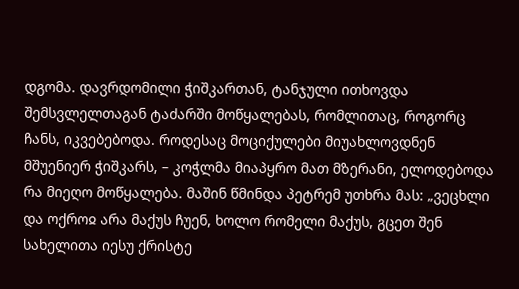დგომა. დავრდომილი ჭიშკართან, ტანჯული ითხოვდა შემსვლელთაგან ტაძარში მოწყალებას, რომლითაც, როგორც ჩანს, იკვებებოდა. როდესაც მოციქულები მიუახლოვდნენ მშუენიერ ჭიშკარს, – კოჭლმა მიაპყრო მათ მზერანი, ელოდებოდა რა მიეღო მოწყალება. მაშინ წმინდა პეტრემ უთხრა მას: „ვეცხლი და ოქროჲ არა მაქუს ჩუენ, ხოლო რომელი მაქუს, გცეთ შენ სახელითა იესუ ქრისტე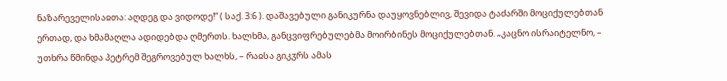ნაზარეველისაჲთა: აღდეგ და ვიდოდე!“ ( საქ. 3:6 ). დაშავებული განიკურნა დაუყოვნებლივ, შევიდა ტაძარში მოციქულებთან ერთად, და ხმამაღლა ადიდებდა ღმერთს. ხალხმა, განცვიფრებულებმა მოირბინეს მოციქულებთან. „კაცნო ისრაიტელნო, – უთხრა წმინდა პეტრემ შეგროვებულ ხალხს, – რაჲსა გიკჳრს ამას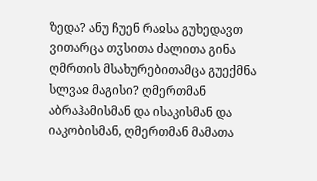ზედა? ანუ ჩუენ რაჲსა გუხედავთ ვითარცა თჳსითა ძალითა გინა ღმრთის მსახურებითამცა გუექმნა სლვაჲ მაგისი? ღმერთმან აბრაჰამისმან და ისაკისმან და იაკობისმან, ღმერთმან მამათა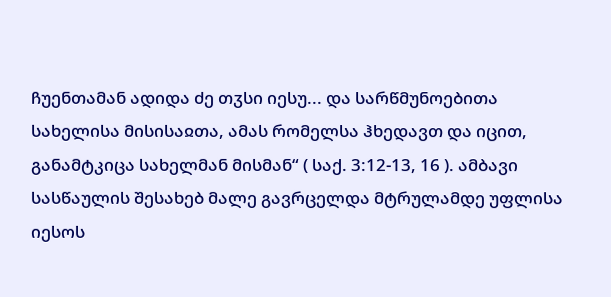ჩუენთამან ადიდა ძე თჳსი იესუ... და სარწმუნოებითა სახელისა მისისაჲთა, ამას რომელსა ჰხედავთ და იცით, განამტკიცა სახელმან მისმან“ ( საქ. 3:12-13, 16 ). ამბავი სასწაულის შესახებ მალე გავრცელდა მტრულამდე უფლისა იესოს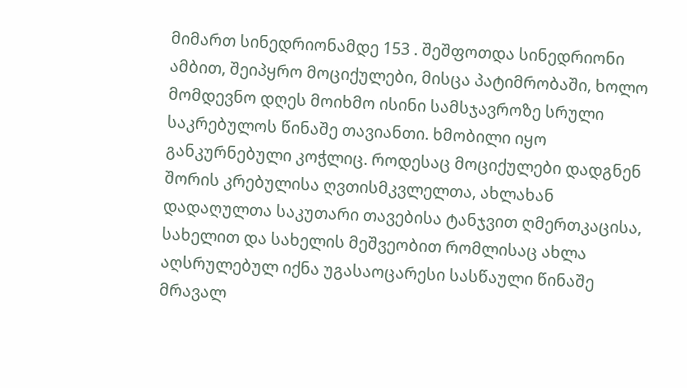მიმართ სინედრიონამდე 153 . შეშფოთდა სინედრიონი ამბით, შეიპყრო მოციქულები, მისცა პატიმრობაში, ხოლო მომდევნო დღეს მოიხმო ისინი სამსჯავროზე სრული საკრებულოს წინაშე თავიანთი. ხმობილი იყო განკურნებული კოჭლიც. როდესაც მოციქულები დადგნენ შორის კრებულისა ღვთისმკვლელთა, ახლახან დადაღულთა საკუთარი თავებისა ტანჯვით ღმერთკაცისა, სახელით და სახელის მეშვეობით რომლისაც ახლა აღსრულებულ იქნა უგასაოცარესი სასწაული წინაშე მრავალ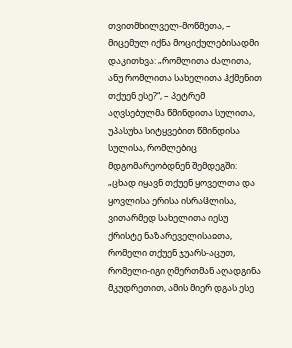თვითმხილველ-მოწმეთა, – მიცემულ იქნა მოციქულებისადმი დაკითხვა: „რომლითა ძალითა, ანუ რომლითა სახელითა ჰქმენით თქუენ ესე?“, – პეტრემ აღვსებულმა წმინდითა სულითა, უპასუხა სიტყვებით წმინდისა სულისა, რომლებიც მდგომარეობდნენ შემდეგში: „ცხად იყავნ თქუენ ყოველთა და ყოვლისა ერისა ისრაჱლისა, ვითარმედ სახელითა იესუ ქრისტე ნაზარეველისაჲთა, რომელი თქუენ ჯუარს-აცუთ, რომელი-იგი ღმერთმან აღადგინა მკუდრეთით, ამის მიერ დგას ესე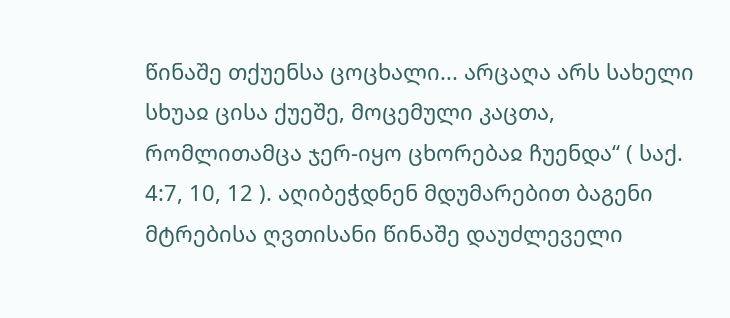წინაშე თქუენსა ცოცხალი... არცაღა არს სახელი სხუაჲ ცისა ქუეშე, მოცემული კაცთა, რომლითამცა ჯერ-იყო ცხორებაჲ ჩუენდა“ ( საქ. 4:7, 10, 12 ). აღიბეჭდნენ მდუმარებით ბაგენი მტრებისა ღვთისანი წინაშე დაუძლეველი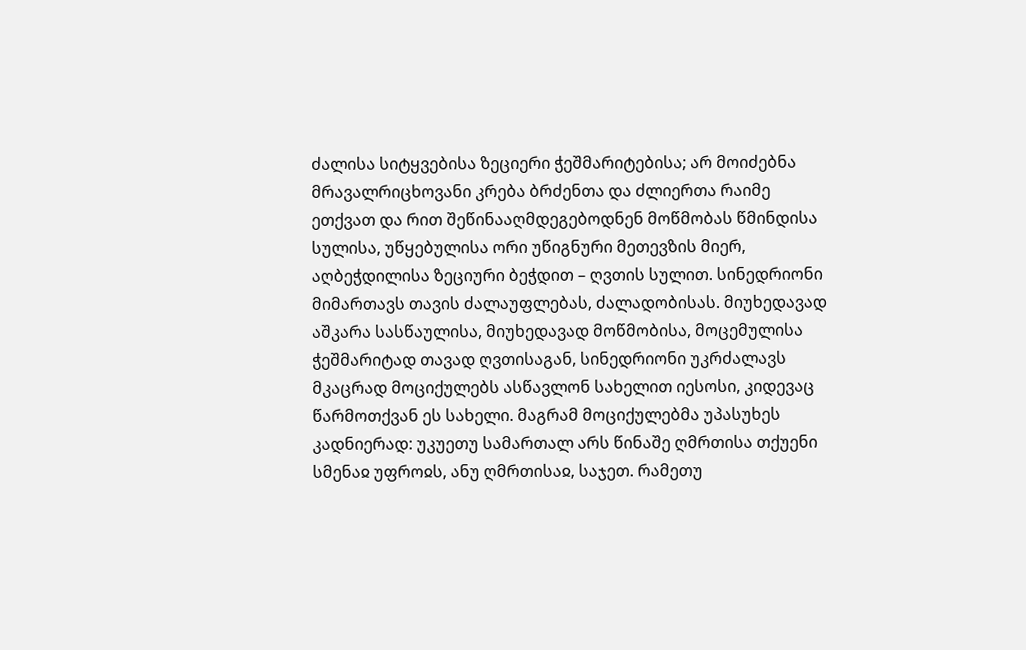ძალისა სიტყვებისა ზეციერი ჭეშმარიტებისა; არ მოიძებნა მრავალრიცხოვანი კრება ბრძენთა და ძლიერთა რაიმე ეთქვათ და რით შეწინააღმდეგებოდნენ მოწმობას წმინდისა სულისა, უწყებულისა ორი უწიგნური მეთევზის მიერ, აღბეჭდილისა ზეციური ბეჭდით – ღვთის სულით. სინედრიონი მიმართავს თავის ძალაუფლებას, ძალადობისას. მიუხედავად აშკარა სასწაულისა, მიუხედავად მოწმობისა, მოცემულისა ჭეშმარიტად თავად ღვთისაგან, სინედრიონი უკრძალავს მკაცრად მოციქულებს ასწავლონ სახელით იესოსი, კიდევაც წარმოთქვან ეს სახელი. მაგრამ მოციქულებმა უპასუხეს კადნიერად: უკუეთუ სამართალ არს წინაშე ღმრთისა თქუენი სმენაჲ უფროჲს, ანუ ღმრთისაჲ, საჯეთ. რამეთუ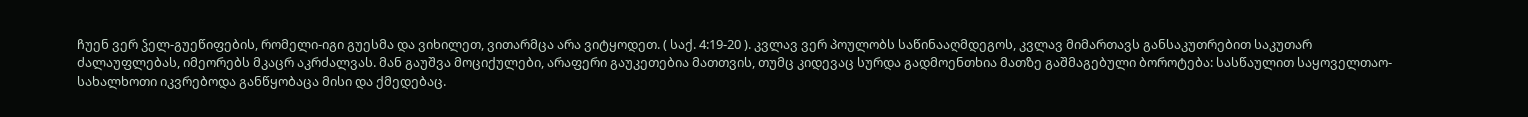ჩუენ ვერ ჴელ-გუეწიფების, რომელი-იგი გუესმა და ვიხილეთ, ვითარმცა არა ვიტყოდეთ. ( საქ. 4:19-20 ). კვლავ ვერ პოულობს საწინააღმდეგოს, კვლავ მიმართავს განსაკუთრებით საკუთარ ძალაუფლებას, იმეორებს მკაცრ აკრძალვას. მან გაუშვა მოციქულები, არაფერი გაუკეთებია მათთვის, თუმც კიდევაც სურდა გადმოენთხია მათზე გაშმაგებული ბოროტება: სასწაულით საყოველთაო-სახალხოთი იკვრებოდა განწყობაცა მისი და ქმედებაც.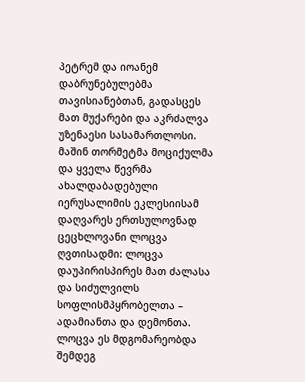პეტრემ და იოანემ დაბრუნებულებმა თავისიანებთან, გადასცეს მათ მუქარები და აკრძალვა უზენაესი სასამართლოსი. მაშინ თორმეტმა მოციქულმა და ყველა წევრმა ახალდაბადებული იერუსალიმის ეკლესიისამ დაღვარეს ერთსულოვნად ცეცხლოვანი ლოცვა ღვთისადმი: ლოცვა დაუპირისპირეს მათ ძალასა და სიძულვილს სოფლისმპყრობელთა – ადამიანთა და დემონთა. ლოცვა ეს მდგომარეობდა შემდეგ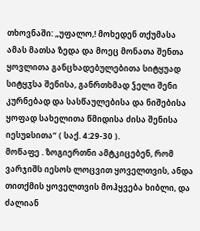თხოვნაში: „უფალო,! მოხედენ თქუმასა ამას მათსა ზედა და მოეც მონათა შენთა ყოვლითა განცხადებულებითა სიტყუად სიტყჳსა შენისა, განრთხმად ჴელი შენი კურნებად და სასწაულებისა და ნიშებისა ყოფად სახელითა წმიდისა ძისა შენისა იესუჲსითა“ ( საქ. 4:29-30 ).
მოწაფე . ზოგიერთნი ამტკიცებენ, რომ ვარჯიშს იესოს ლოცვით ყოველთვის, ანდა თითქმის ყოველთვის მოჰყვება ხიბლი, და ძალიან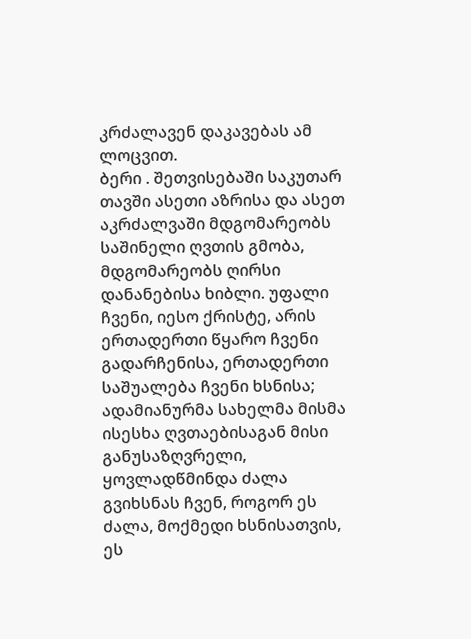კრძალავენ დაკავებას ამ ლოცვით.
ბერი . შეთვისებაში საკუთარ თავში ასეთი აზრისა და ასეთ აკრძალვაში მდგომარეობს საშინელი ღვთის გმობა, მდგომარეობს ღირსი დანანებისა ხიბლი. უფალი ჩვენი, იესო ქრისტე, არის ერთადერთი წყარო ჩვენი გადარჩენისა, ერთადერთი საშუალება ჩვენი ხსნისა; ადამიანურმა სახელმა მისმა ისესხა ღვთაებისაგან მისი განუსაზღვრელი, ყოვლადწმინდა ძალა გვიხსნას ჩვენ, როგორ ეს ძალა, მოქმედი ხსნისათვის, ეს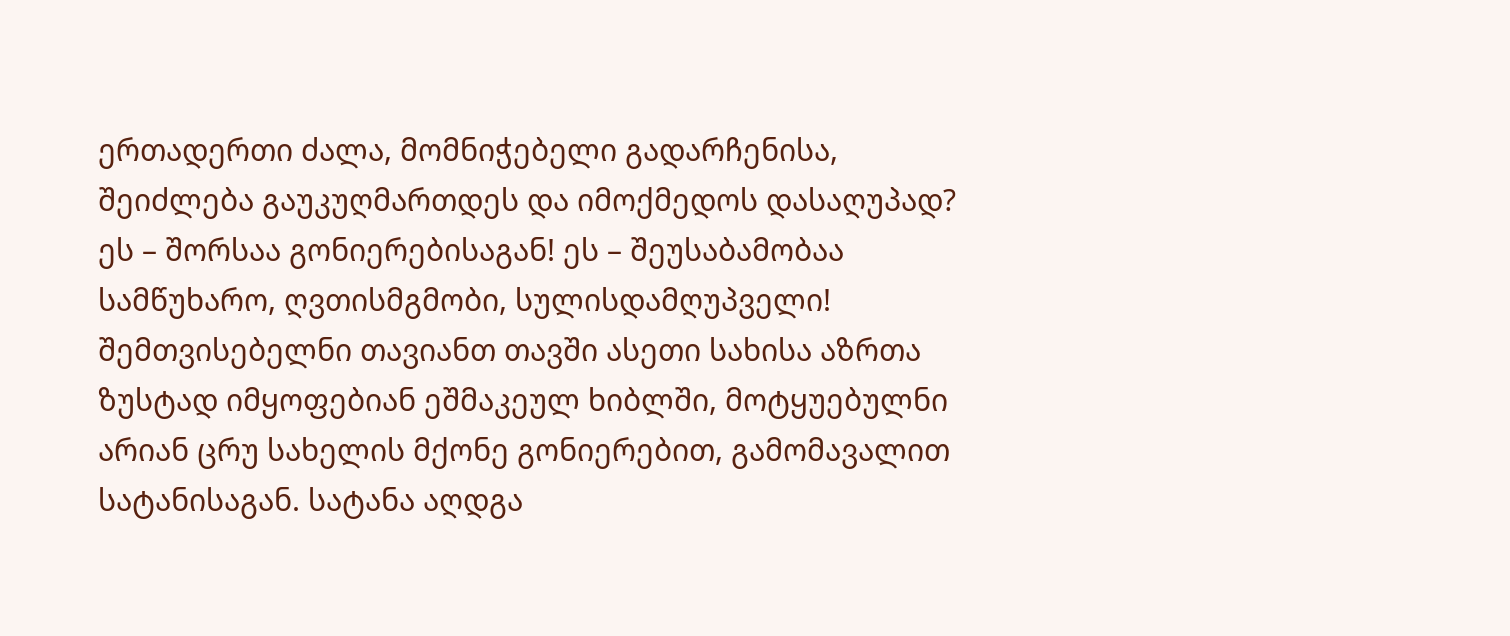ერთადერთი ძალა, მომნიჭებელი გადარჩენისა, შეიძლება გაუკუღმართდეს და იმოქმედოს დასაღუპად? ეს – შორსაა გონიერებისაგან! ეს – შეუსაბამობაა სამწუხარო, ღვთისმგმობი, სულისდამღუპველი! შემთვისებელნი თავიანთ თავში ასეთი სახისა აზრთა ზუსტად იმყოფებიან ეშმაკეულ ხიბლში, მოტყუებულნი არიან ცრუ სახელის მქონე გონიერებით, გამომავალით სატანისაგან. სატანა აღდგა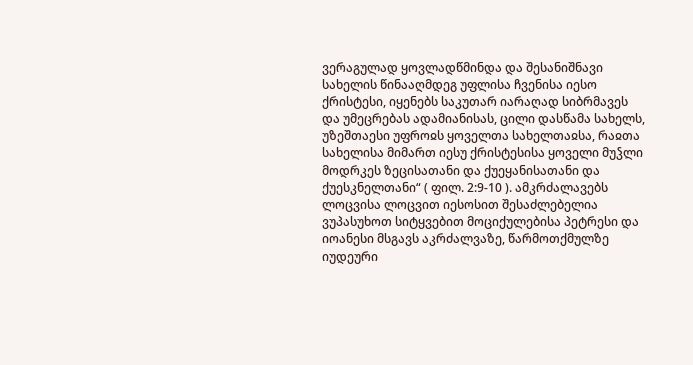ვერაგულად ყოვლადწმინდა და შესანიშნავი სახელის წინააღმდეგ უფლისა ჩვენისა იესო ქრისტესი, იყენებს საკუთარ იარაღად სიბრმავეს და უმეცრებას ადამიანისას, ცილი დასწამა სახელს, უზეშთაესი უფროჲს ყოველთა სახელთაჲსა, რაჲთა სახელისა მიმართ იესუ ქრისტესისა ყოველი მუჴლი მოდრკეს ზეცისათანი და ქუეყანისათანი და ქუესკნელთანი“ ( ფილ. 2:9-10 ). ამკრძალავებს ლოცვისა ლოცვით იესოსით შესაძლებელია ვუპასუხოთ სიტყვებით მოციქულებისა პეტრესი და იოანესი მსგავს აკრძალვაზე, წარმოთქმულზე იუდეური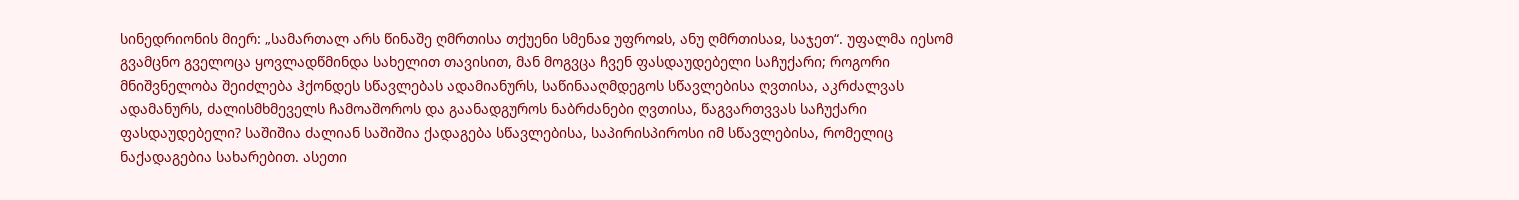სინედრიონის მიერ: „სამართალ არს წინაშე ღმრთისა თქუენი სმენაჲ უფროჲს, ანუ ღმრთისაჲ, საჯეთ“. უფალმა იესომ გვამცნო გველოცა ყოვლადწმინდა სახელით თავისით, მან მოგვცა ჩვენ ფასდაუდებელი საჩუქარი; როგორი მნიშვნელობა შეიძლება ჰქონდეს სწავლებას ადამიანურს, საწინააღმდეგოს სწავლებისა ღვთისა, აკრძალვას ადამანურს, ძალისმხმეველს ჩამოაშოროს და გაანადგუროს ნაბრძანები ღვთისა, წაგვართვვას საჩუქარი ფასდაუდებელი? საშიშია ძალიან საშიშია ქადაგება სწავლებისა, საპირისპიროსი იმ სწავლებისა, რომელიც ნაქადაგებია სახარებით. ასეთი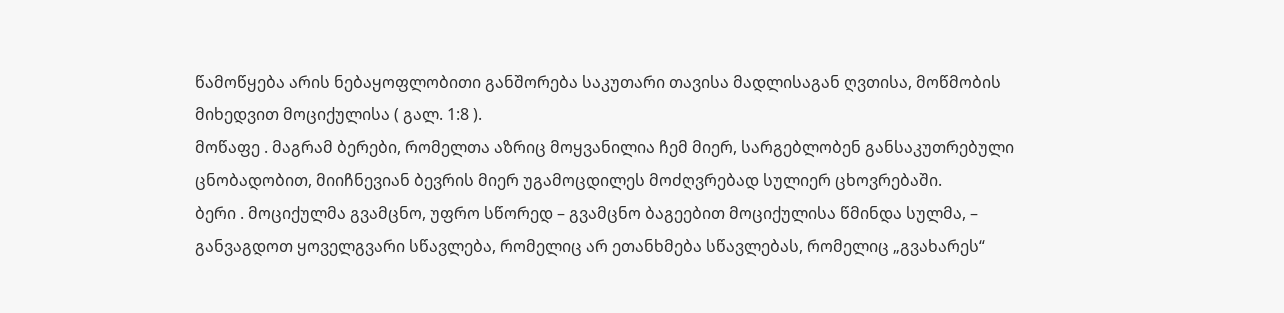წამოწყება არის ნებაყოფლობითი განშორება საკუთარი თავისა მადლისაგან ღვთისა, მოწმობის მიხედვით მოციქულისა ( გალ. 1:8 ).
მოწაფე . მაგრამ ბერები, რომელთა აზრიც მოყვანილია ჩემ მიერ, სარგებლობენ განსაკუთრებული ცნობადობით, მიიჩნევიან ბევრის მიერ უგამოცდილეს მოძღვრებად სულიერ ცხოვრებაში.
ბერი . მოციქულმა გვამცნო, უფრო სწორედ – გვამცნო ბაგეებით მოციქულისა წმინდა სულმა, – განვაგდოთ ყოველგვარი სწავლება, რომელიც არ ეთანხმება სწავლებას, რომელიც „გვახარეს“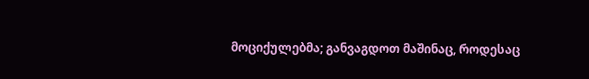მოციქულებმა; განვაგდოთ მაშინაც, როდესაც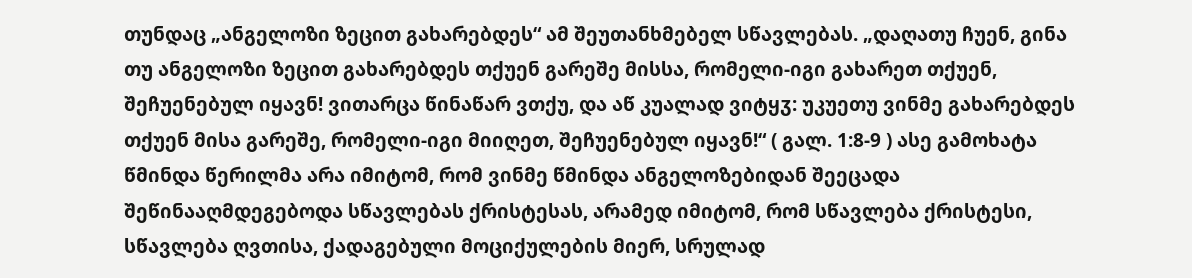თუნდაც „ანგელოზი ზეცით გახარებდეს“ ამ შეუთანხმებელ სწავლებას. „დაღათუ ჩუენ, გინა თუ ანგელოზი ზეცით გახარებდეს თქუენ გარეშე მისსა, რომელი-იგი გახარეთ თქუენ, შეჩუენებულ იყავნ! ვითარცა წინაწარ ვთქუ, და აწ კუალად ვიტყჳ: უკუეთუ ვინმე გახარებდეს თქუენ მისა გარეშე, რომელი-იგი მიიღეთ, შეჩუენებულ იყავნ!“ ( გალ. 1:8-9 ) ასე გამოხატა წმინდა წერილმა არა იმიტომ, რომ ვინმე წმინდა ანგელოზებიდან შეეცადა შეწინააღმდეგებოდა სწავლებას ქრისტესას, არამედ იმიტომ, რომ სწავლება ქრისტესი, სწავლება ღვთისა, ქადაგებული მოციქულების მიერ, სრულად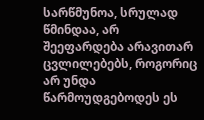სარწმუნოა, სრულად წმინდაა, არ შეეფარდება არავითარ ცვლილებებს, როგორიც არ უნდა წარმოუდგებოდეს ეს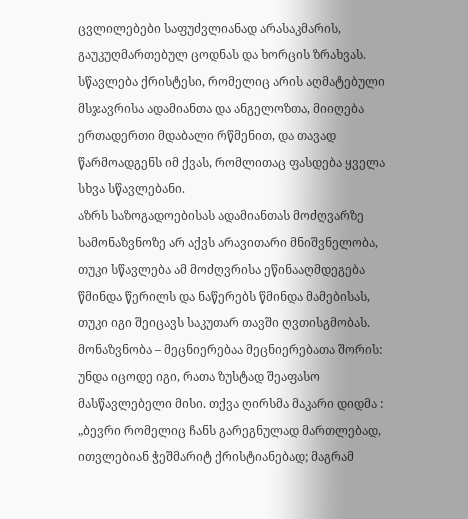ცვლილებები საფუძვლიანად არასაკმარის, გაუკუღმართებულ ცოდნას და ხორცის ზრახვას. სწავლება ქრისტესი, რომელიც არის აღმატებული მსჯავრისა ადამიანთა და ანგელოზთა, მიიღება ერთადერთი მდაბალი რწმენით, და თავად წარმოადგენს იმ ქვას, რომლითაც ფასდება ყველა სხვა სწავლებანი.
აზრს საზოგადოებისას ადამიანთას მოძღვარზე სამონაზვნოზე არ აქვს არავითარი მნიშვნელობა, თუკი სწავლება ამ მოძღვრისა ეწინააღმდეგება წმინდა წერილს და ნაწერებს წმინდა მამებისას, თუკი იგი შეიცავს საკუთარ თავში ღვთისგმობას. მონაზვნობა – მეცნიერებაა მეცნიერებათა შორის: უნდა იცოდე იგი, რათა ზუსტად შეაფასო მასწავლებელი მისი. თქვა ღირსმა მაკარი დიდმა : „ბევრი რომელიც ჩანს გარეგნულად მართლებად, ითვლებიან ჭეშმარიტ ქრისტიანებად; მაგრამ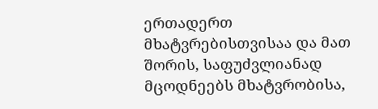ერთადერთ მხატვრებისთვისაა და მათ შორის, საფუძვლიანად მცოდნეებს მხატვრობისა,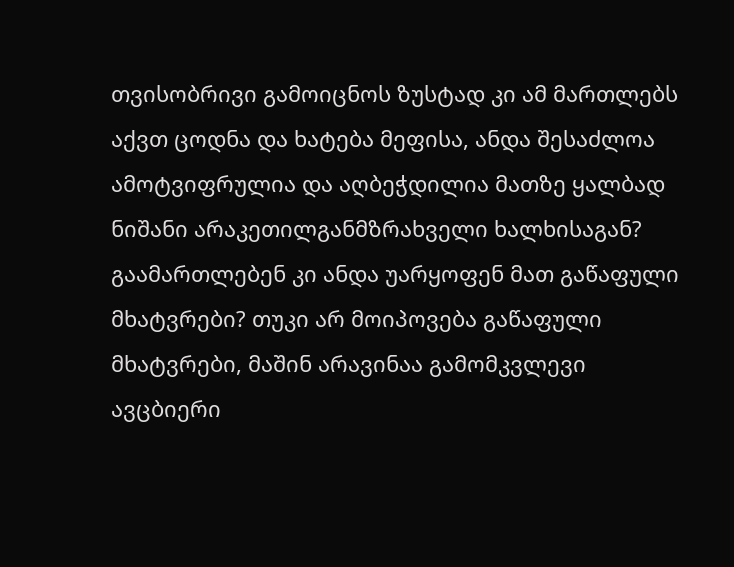თვისობრივი გამოიცნოს ზუსტად კი ამ მართლებს აქვთ ცოდნა და ხატება მეფისა, ანდა შესაძლოა ამოტვიფრულია და აღბეჭდილია მათზე ყალბად ნიშანი არაკეთილგანმზრახველი ხალხისაგან? გაამართლებენ კი ანდა უარყოფენ მათ გაწაფული მხატვრები? თუკი არ მოიპოვება გაწაფული მხატვრები, მაშინ არავინაა გამომკვლევი ავცბიერი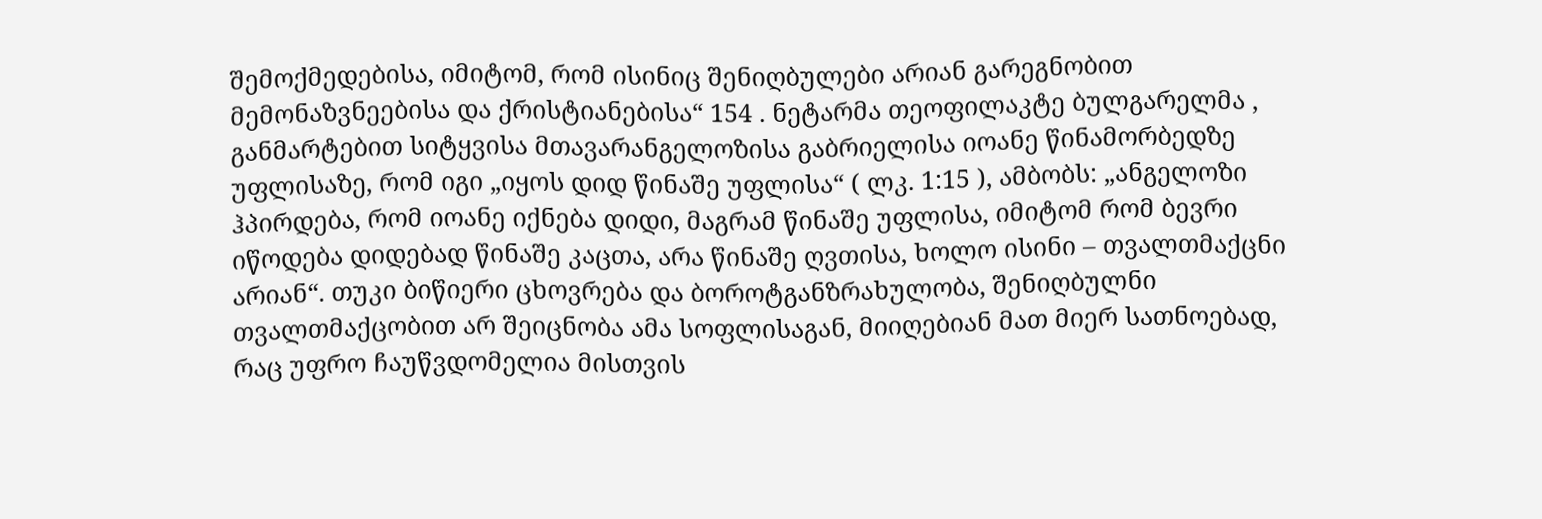შემოქმედებისა, იმიტომ, რომ ისინიც შენიღბულები არიან გარეგნობით მემონაზვნეებისა და ქრისტიანებისა“ 154 . ნეტარმა თეოფილაკტე ბულგარელმა , განმარტებით სიტყვისა მთავარანგელოზისა გაბრიელისა იოანე წინამორბედზე უფლისაზე, რომ იგი „იყოს დიდ წინაშე უფლისა“ ( ლკ. 1:15 ), ამბობს: „ანგელოზი ჰპირდება, რომ იოანე იქნება დიდი, მაგრამ წინაშე უფლისა, იმიტომ რომ ბევრი იწოდება დიდებად წინაშე კაცთა, არა წინაშე ღვთისა, ხოლო ისინი – თვალთმაქცნი არიან“. თუკი ბიწიერი ცხოვრება და ბოროტგანზრახულობა, შენიღბულნი თვალთმაქცობით არ შეიცნობა ამა სოფლისაგან, მიიღებიან მათ მიერ სათნოებად, რაც უფრო ჩაუწვდომელია მისთვის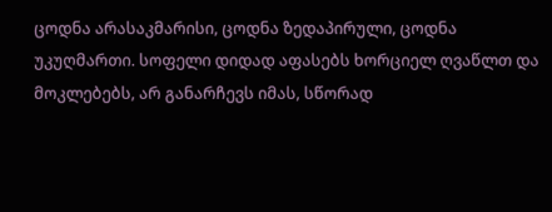ცოდნა არასაკმარისი, ცოდნა ზედაპირული, ცოდნა უკუღმართი. სოფელი დიდად აფასებს ხორციელ ღვაწლთ და მოკლებებს, არ განარჩევს იმას, სწორად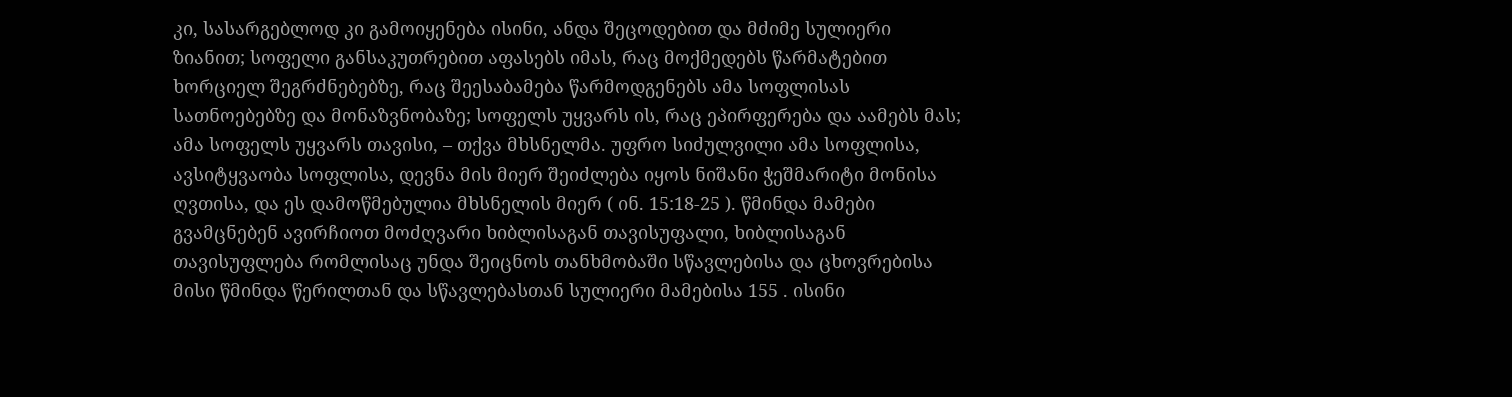კი, სასარგებლოდ კი გამოიყენება ისინი, ანდა შეცოდებით და მძიმე სულიერი ზიანით; სოფელი განსაკუთრებით აფასებს იმას, რაც მოქმედებს წარმატებით ხორციელ შეგრძნებებზე, რაც შეესაბამება წარმოდგენებს ამა სოფლისას სათნოებებზე და მონაზვნობაზე; სოფელს უყვარს ის, რაც ეპირფერება და აამებს მას; ამა სოფელს უყვარს თავისი, – თქვა მხსნელმა. უფრო სიძულვილი ამა სოფლისა, ავსიტყვაობა სოფლისა, დევნა მის მიერ შეიძლება იყოს ნიშანი ჭეშმარიტი მონისა ღვთისა, და ეს დამოწმებულია მხსნელის მიერ ( ინ. 15:18-25 ). წმინდა მამები გვამცნებენ ავირჩიოთ მოძღვარი ხიბლისაგან თავისუფალი, ხიბლისაგან თავისუფლება რომლისაც უნდა შეიცნოს თანხმობაში სწავლებისა და ცხოვრებისა მისი წმინდა წერილთან და სწავლებასთან სულიერი მამებისა 155 . ისინი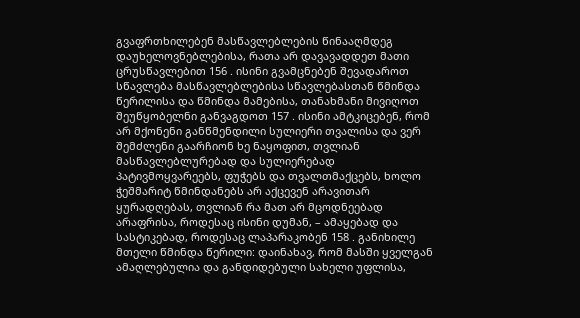გვაფრთხილებენ მასწავლებლების წინააღმდეგ დაუხელოვნებლებისა, რათა არ დავავადდეთ მათი ცრუსწავლებით 156 . ისინი გვამცნებენ შევადაროთ სწავლება მასწავლებლებისა სწავლებასთან წმინდა წერილისა და წმინდა მამებისა, თანახმანი მივიღოთ შეუწყობელნი განვაგდოთ 157 . ისინი ამტკიცებენ, რომ არ მქონენი განწმენდილი სულიერი თვალისა და ვერ შემძლენი გაარჩიონ ხე ნაყოფით, თვლიან მასწავლებლურებად და სულიერებად პატივმოყვარეებს, ფუჭებს და თვალთმაქცებს, ხოლო ჭეშმარიტ წმინდანებს არ აქცევენ არავითარ ყურადღებას, თვლიან რა მათ არ მცოდნეებად არაფრისა, როდესაც ისინი დუმან, – ამაყებად და სასტიკებად, როდესაც ლაპარაკობენ 158 . განიხილე მთელი წმინდა წერილი: დაინახავ, რომ მასში ყველგან ამაღლებულია და განდიდებული სახელი უფლისა,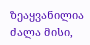ზეაყვანილია ძალა მისი,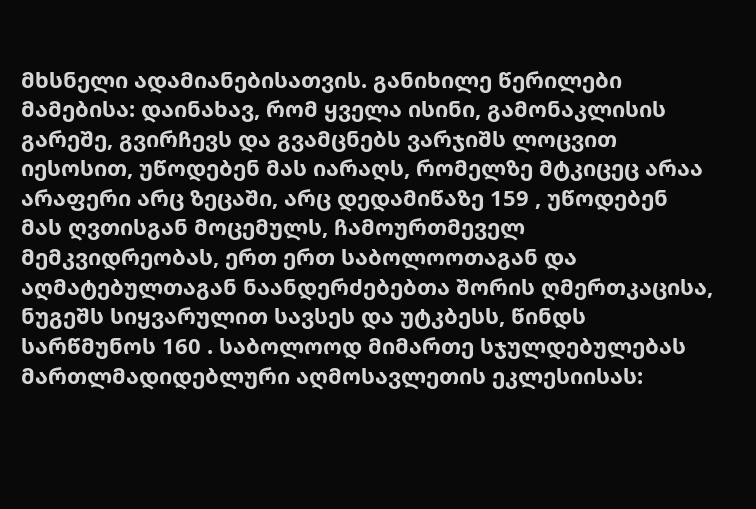მხსნელი ადამიანებისათვის. განიხილე წერილები მამებისა: დაინახავ, რომ ყველა ისინი, გამონაკლისის გარეშე, გვირჩევს და გვამცნებს ვარჯიშს ლოცვით იესოსით, უწოდებენ მას იარაღს, რომელზე მტკიცეც არაა არაფერი არც ზეცაში, არც დედამიწაზე 159 , უწოდებენ მას ღვთისგან მოცემულს, ჩამოურთმეველ მემკვიდრეობას, ერთ ერთ საბოლოოთაგან და აღმატებულთაგან ნაანდერძებებთა შორის ღმერთკაცისა, ნუგეშს სიყვარულით სავსეს და უტკბესს, წინდს სარწმუნოს 160 . საბოლოოდ მიმართე სჯულდებულებას მართლმადიდებლური აღმოსავლეთის ეკლესიისას: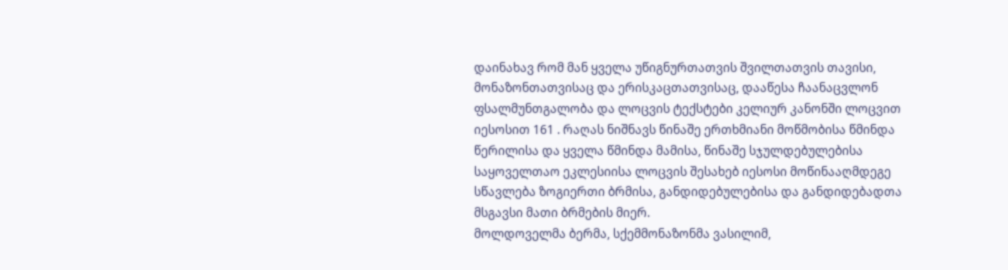დაინახავ რომ მან ყველა უწიგნურთათვის შვილთათვის თავისი, მონაზონთათვისაც და ერისკაცთათვისაც, დააწესა ჩაანაცვლონ ფსალმუნთგალობა და ლოცვის ტექსტები კელიურ კანონში ლოცვით იესოსით 161 . რაღას ნიშნავს წინაშე ერთხმიანი მოწმობისა წმინდა წერილისა და ყველა წმინდა მამისა, წინაშე სჯულდებულებისა საყოველთაო ეკლესიისა ლოცვის შესახებ იესოსი მოწინააღმდეგე სწავლება ზოგიერთი ბრმისა, განდიდებულებისა და განდიდებადთა მსგავსი მათი ბრმების მიერ.
მოლდოველმა ბერმა, სქემმონაზონმა ვასილიმ,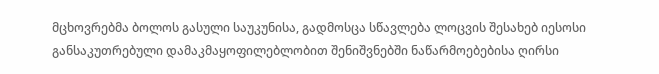მცხოვრებმა ბოლოს გასული საუკუნისა, გადმოსცა სწავლება ლოცვის შესახებ იესოსი განსაკუთრებული დამაკმაყოფილებლობით შენიშვნებში ნაწარმოებებისა ღირსი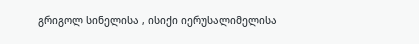გრიგოლ სინელისა , ისიქი იერუსალიმელისა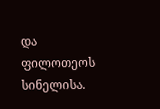და ფილოთეოს სინელისა.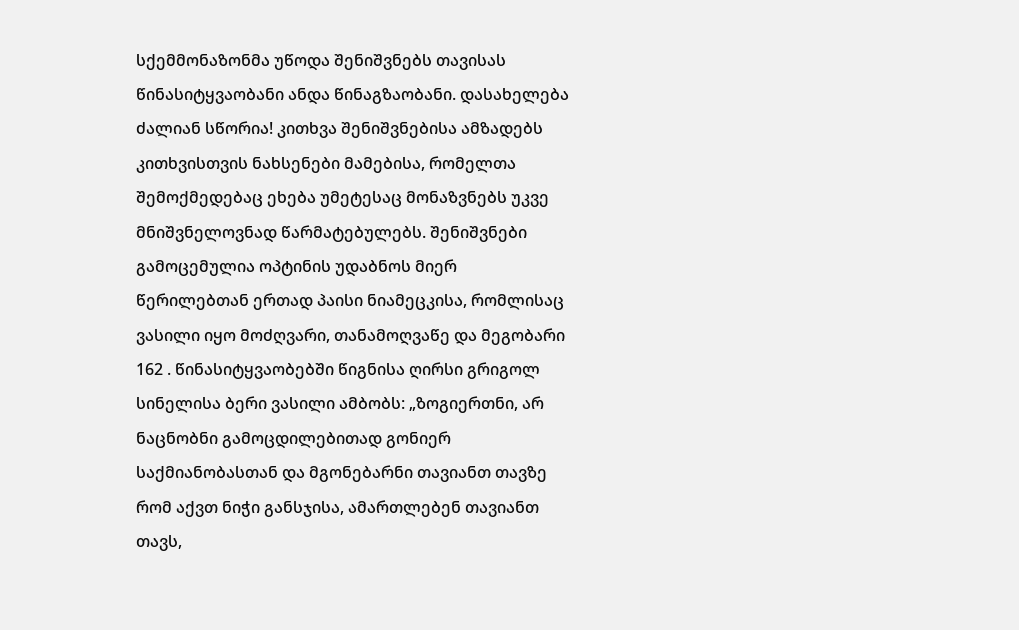სქემმონაზონმა უწოდა შენიშვნებს თავისას წინასიტყვაობანი ანდა წინაგზაობანი. დასახელება ძალიან სწორია! კითხვა შენიშვნებისა ამზადებს კითხვისთვის ნახსენები მამებისა, რომელთა შემოქმედებაც ეხება უმეტესაც მონაზვნებს უკვე მნიშვნელოვნად წარმატებულებს. შენიშვნები გამოცემულია ოპტინის უდაბნოს მიერ წერილებთან ერთად პაისი ნიამეცკისა, რომლისაც ვასილი იყო მოძღვარი, თანამოღვაწე და მეგობარი 162 . წინასიტყვაობებში წიგნისა ღირსი გრიგოლ სინელისა ბერი ვასილი ამბობს: „ზოგიერთნი, არ ნაცნობნი გამოცდილებითად გონიერ საქმიანობასთან და მგონებარნი თავიანთ თავზე რომ აქვთ ნიჭი განსჯისა, ამართლებენ თავიანთ თავს,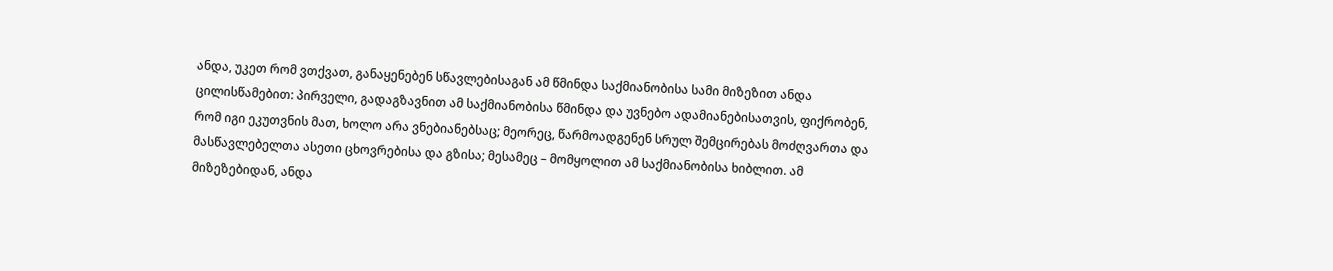ანდა, უკეთ რომ ვთქვათ, განაყენებენ სწავლებისაგან ამ წმინდა საქმიანობისა სამი მიზეზით ანდა ცილისწამებით: პირველი, გადაგზავნით ამ საქმიანობისა წმინდა და უვნებო ადამიანებისათვის, ფიქრობენ, რომ იგი ეკუთვნის მათ, ხოლო არა ვნებიანებსაც; მეორეც, წარმოადგენენ სრულ შემცირებას მოძღვართა და მასწავლებელთა ასეთი ცხოვრებისა და გზისა; მესამეც – მომყოლით ამ საქმიანობისა ხიბლით. ამ მიზეზებიდან, ანდა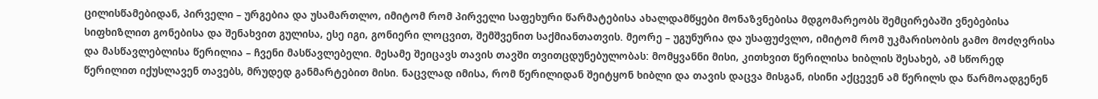ცილისწამებიდან, პირველი – ურგებია და უსამართლო, იმიტომ რომ პირველი საფეხური წარმატებისა ახალდამწყები მონაზვნებისა მდგომარეობს შემცირებაში ვნებებისა სიფხიზლით გონებისა და შენახვით გულისა, ესე იგი, გონიერი ლოცვით, შემშვენით საქმიანთათვის. მეორე – უგუნურია და უსაფუძვლო, იმიტომ რომ უკმარისობის გამო მოძღვრისა და მასწავლებლისა წერილია – ჩვენი მასწავლებელი. მესამე შეიცავს თავის თავში თვითცდუნებულობას: მომყვანნი მისი, კითხვით წერილისა ხიბლის შესახებ, ამ სწორედ წერილით იქუსლავენ თავებს, მრუდედ განმარტებით მისი. ნაცვლად იმისა, რომ წერილიდან შეიტყონ ხიბლი და თავის დაცვა მისგან, ისინი აქცევენ ამ წერილს და წარმოადგენენ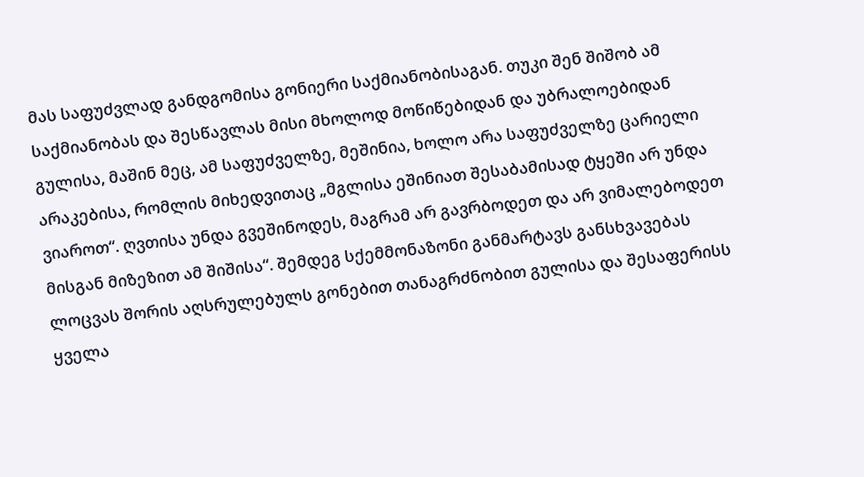მას საფუძვლად განდგომისა გონიერი საქმიანობისაგან. თუკი შენ შიშობ ამ საქმიანობას და შესწავლას მისი მხოლოდ მოწიწებიდან და უბრალოებიდან გულისა, მაშინ მეც, ამ საფუძველზე, მეშინია, ხოლო არა საფუძველზე ცარიელი არაკებისა, რომლის მიხედვითაც „მგლისა ეშინიათ შესაბამისად ტყეში არ უნდა ვიაროთ“. ღვთისა უნდა გვეშინოდეს, მაგრამ არ გავრბოდეთ და არ ვიმალებოდეთ მისგან მიზეზით ამ შიშისა“. შემდეგ სქემმონაზონი განმარტავს განსხვავებას ლოცვას შორის აღსრულებულს გონებით თანაგრძნობით გულისა და შესაფერისს ყველა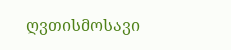ღვთისმოსავი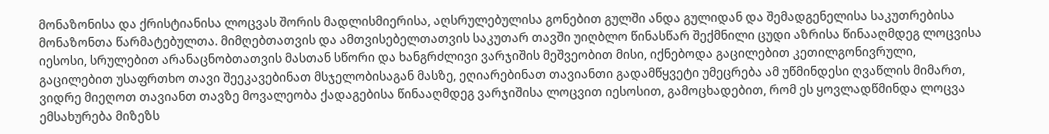მონაზონისა და ქრისტიანისა ლოცვას შორის მადლისმიერისა, აღსრულებულისა გონებით გულში ანდა გულიდან და შემადგენელისა საკუთრებისა მონაზონთა წარმატებულთა. მიმღებთათვის და ამთვისებელთათვის საკუთარ თავში უიღბლო წინასწარ შექმნილი ცუდი აზრისა წინააღმდეგ ლოცვისა იესოსი, სრულებით არანაცნობთათვის მასთან სწორი და ხანგრძლივი ვარჯიშის მეშვეობით მისი, იქნებოდა გაცილებით კეთილგონივრული, გაცილებით უსაფრთხო თავი შეეკავებინათ მსჯელობისაგან მასზე, ეღიარებინათ თავიანთი გადამწყვეტი უმეცრება ამ უწმინდესი ღვაწლის მიმართ, ვიდრე მიეღოთ თავიანთ თავზე მოვალეობა ქადაგებისა წინააღმდეგ ვარჯიშისა ლოცვით იესოსით, გამოცხადებით, რომ ეს ყოვლადწმინდა ლოცვა ემსახურება მიზეზს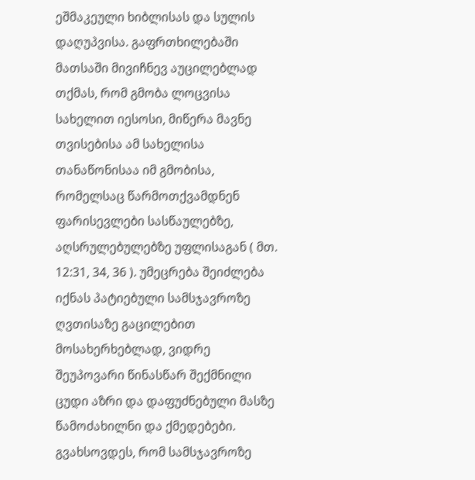ეშმაკეული ხიბლისას და სულის დაღუპვისა. გაფრთხილებაში მათსაში მივიჩნევ აუცილებლად თქმას, რომ გმობა ლოცვისა სახელით იესოსი, მიწერა მავნე თვისებისა ამ სახელისა თანაწონისაა იმ გმობისა, რომელსაც წარმოთქვამდნენ ფარისევლები სასწაულებზე, აღსრულებულებზე უფლისაგან ( მთ. 12:31, 34, 36 ). უმეცრება შეიძლება იქნას პატიებული სამსჯავროზე ღვთისაზე გაცილებით მოსახერხებლად, ვიდრე შეუპოვარი წინასწარ შექმნილი ცუდი აზრი და დაფუძნებული მასზე წამოძახილნი და ქმედებები. გვახსოვდეს, რომ სამსჯავროზე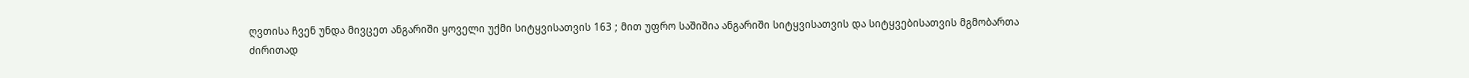ღვთისა ჩვენ უნდა მივცეთ ანგარიში ყოველი უქმი სიტყვისათვის 163 ; მით უფრო საშიშია ანგარიში სიტყვისათვის და სიტყვებისათვის მგმობართა ძირითად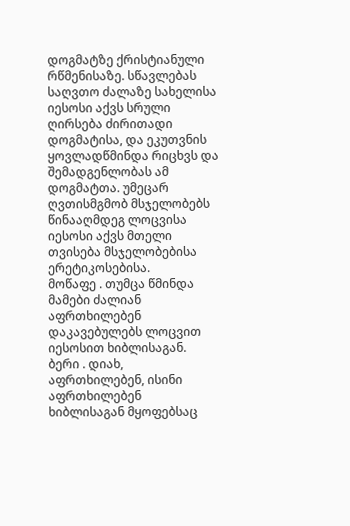დოგმატზე ქრისტიანული რწმენისაზე. სწავლებას საღვთო ძალაზე სახელისა იესოსი აქვს სრული ღირსება ძირითადი დოგმატისა, და ეკუთვნის ყოვლადწმინდა რიცხვს და შემადგენლობას ამ დოგმატთა. უმეცარ ღვთისმგმობ მსჯელობებს წინააღმდეგ ლოცვისა იესოსი აქვს მთელი თვისება მსჯელობებისა ერეტიკოსებისა.
მოწაფე . თუმცა წმინდა მამები ძალიან აფრთხილებენ დაკავებულებს ლოცვით იესოსით ხიბლისაგან.
ბერი . დიახ, აფრთხილებენ, ისინი აფრთხილებენ ხიბლისაგან მყოფებსაც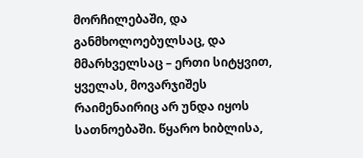მორჩილებაში, და განმხოლოებულსაც, და მმარხველსაც – ერთი სიტყვით, ყველას, მოვარჯიშეს რაიმენაირიც არ უნდა იყოს სათნოებაში. წყარო ხიბლისა,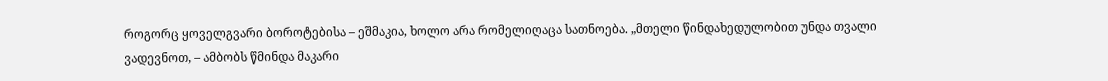როგორც ყოველგვარი ბოროტებისა – ეშმაკია, ხოლო არა რომელიღაცა სათნოება. „მთელი წინდახედულობით უნდა თვალი ვადევნოთ, – ამბობს წმინდა მაკარი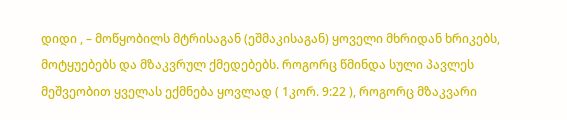დიდი , – მოწყობილს მტრისაგან (ეშმაკისაგან) ყოველი მხრიდან ხრიკებს, მოტყუებებს და მზაკვრულ ქმედებებს. როგორც წმინდა სული პავლეს მეშვეობით ყველას ექმნება ყოვლად ( 1კორ. 9:22 ), როგორც მზაკვარი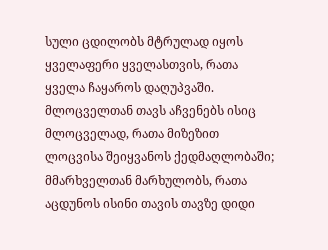სული ცდილობს მტრულად იყოს ყველაფერი ყველასთვის, რათა ყველა ჩაყაროს დაღუპვაში. მლოცველთან თავს აჩვენებს ისიც მლოცველად, რათა მიზეზით ლოცვისა შეიყვანოს ქედმაღლობაში; მმარხველთან მარხულობს, რათა აცდუნოს ისინი თავის თავზე დიდი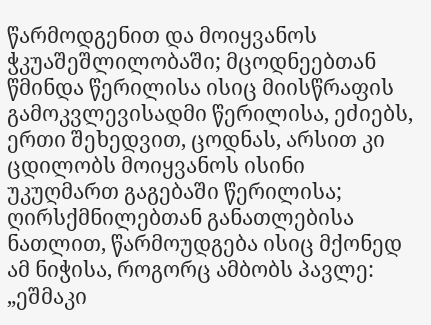წარმოდგენით და მოიყვანოს ჭკუაშეშლილობაში; მცოდნეებთან წმინდა წერილისა ისიც მიისწრაფის გამოკვლევისადმი წერილისა, ეძიებს, ერთი შეხედვით, ცოდნას, არსით კი ცდილობს მოიყვანოს ისინი უკუღმართ გაგებაში წერილისა; ღირსქმნილებთან განათლებისა ნათლით, წარმოუდგება ისიც მქონედ ამ ნიჭისა, როგორც ამბობს პავლე: „ეშმაკი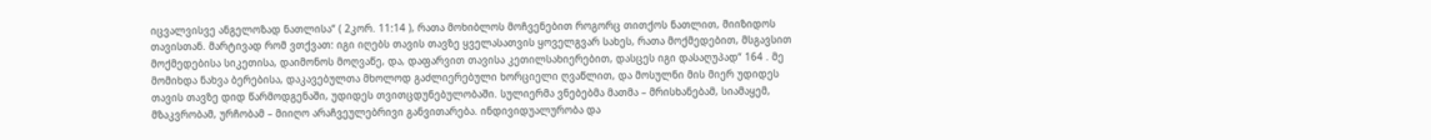იცვალვისვე ანგელოზად ნათლისა“ ( 2კორ. 11:14 ), რათა მოხიბლოს მოჩვენებით როგორც თითქოს ნათლით, მიიზიდოს თავისთან. მარტივად რომ ვთქვათ: იგი იღებს თავის თავზე ყველასათვის ყოველგვარ სახეს, რათა მოქმედებით, მსგავსით მოქმედებისა სიკეთისა, დაიმონოს მოღვაწე, და, დაფარვით თავისა კეთილსახიერებით, დასცეს იგი დასაღუპად“ 164 . მე მომიხდა ნახვა ბერებისა, დაკავებულთა მხოლოდ გაძლიერებული ხორციელი ღვაწლით, და მოსულნი მის მიერ უდიდეს თავის თავზე დიდ წარმოდგენაში, უდიდეს თვითცდუნებულობაში. სულიერმა ვნებებმა მათმა – მრისხანებამ, სიამაყემ, მზაკვრობამ, ურჩობამ – მიიღო არაჩვეულებრივი განვითარება. ინდივიდუალურობა და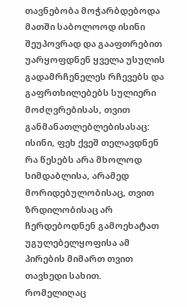თავნებობა მოჭარბდებოდა მათში საბოლოოდ ისინი შეუპოვრად და გააფთრებით უარყოფდნენ ყველა უსულის გადამრჩენელეს რჩევებს და გაფრთხილებებს სულიერი მოძღვრებისას, თვით განმანათლებლებისასაც: ისინი, ფეხ ქვეშ თელავდნენ რა წესებს არა მხოლოდ სიმდაბლისა, არამედ მორიდებულობისაც, თვით ზრდილობისაც არ ჩერდებოდნენ გამოეხატათ უგულებელყოფისა ამ პირების მიმართ თვით თავხედი სახით.
რომელიღაც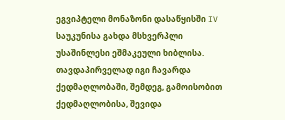ეგვიპტელი მონაზონი დასაწყისში IV საუკუნისა გახდა მსხვერპლი უსაშინლესი ეშმაკეული ხიბლისა. თავდაპირველად იგი ჩავარდა ქედმაღლობაში, შემდეგ, გამოისობით ქედმაღლობისა, შევიდა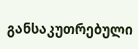განსაკუთრებული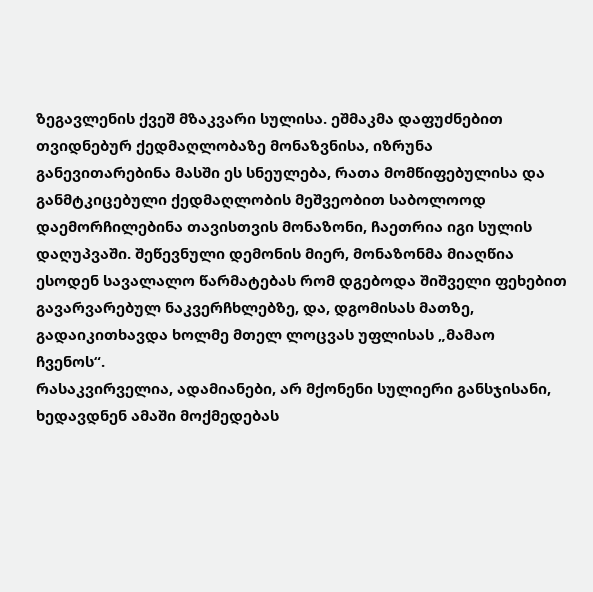ზეგავლენის ქვეშ მზაკვარი სულისა. ეშმაკმა დაფუძნებით თვიდნებურ ქედმაღლობაზე მონაზვნისა, იზრუნა განევითარებინა მასში ეს სნეულება, რათა მომწიფებულისა და განმტკიცებული ქედმაღლობის მეშვეობით საბოლოოდ დაემორჩილებინა თავისთვის მონაზონი, ჩაეთრია იგი სულის დაღუპვაში. შეწევნული დემონის მიერ, მონაზონმა მიაღწია ესოდენ სავალალო წარმატებას რომ დგებოდა შიშველი ფეხებით გავარვარებულ ნაკვერჩხლებზე, და, დგომისას მათზე, გადაიკითხავდა ხოლმე მთელ ლოცვას უფლისას „მამაო ჩვენოს“.
რასაკვირველია, ადამიანები, არ მქონენი სულიერი განსჯისანი, ხედავდნენ ამაში მოქმედებას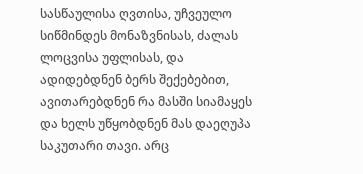სასწაულისა ღვთისა, უჩვეულო სიწმინდეს მონაზვნისას, ძალას ლოცვისა უფლისას, და ადიდებდნენ ბერს შექებებით, ავითარებდნენ რა მასში სიამაყეს და ხელს უწყობდნენ მას დაეღუპა საკუთარი თავი. არც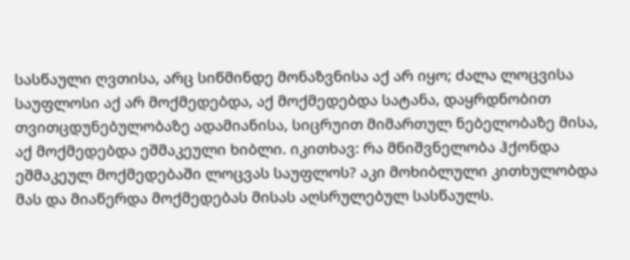სასწაული ღვთისა, არც სიწმინდე მონაზვნისა აქ არ იყო; ძალა ლოცვისა საუფლოსი აქ არ მოქმედებდა, აქ მოქმედებდა სატანა, დაყრდნობით თვითცდუნებულობაზე ადამიანისა, სიცრუით მიმართულ ნებელობაზე მისა, აქ მოქმედებდა ეშმაკეული ხიბლი. იკითხავ: რა მნიშვნელობა ჰქონდა ეშმაკეულ მოქმედებაში ლოცვას საუფლოს? აკი მოხიბლული კითხულობდა მას და მიაწერდა მოქმედებას მისას აღსრულებულ სასწაულს.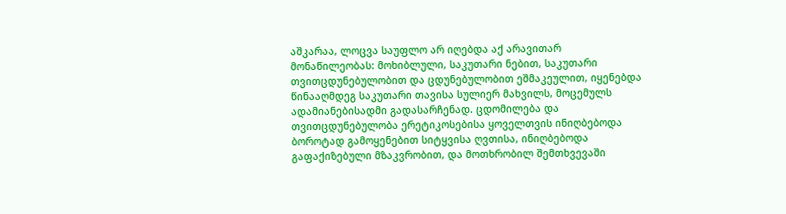აშკარაა, ლოცვა საუფლო არ იღებდა აქ არავითარ მონაწილეობას: მოხიბლული, საკუთარი ნებით, საკუთარი თვითცდუნებულობით და ცდუნებულობით ეშმაკეულით, იყენებდა წინააღმდეგ საკუთარი თავისა სულიერ მახვილს, მოცემულს ადამიანებისადმი გადასარჩენად. ცდომილება და თვითცდუნებულობა ერეტიკოსებისა ყოველთვის ინიღბებოდა ბოროტად გამოყენებით სიტყვისა ღვთისა, ინიღბებოდა გაფაქიზებული მზაკვრობით, და მოთხრობილ შემთხვევაში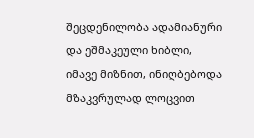შეცდენილობა ადამიანური და ეშმაკეული ხიბლი, იმავე მიზნით, ინიღბებოდა მზაკვრულად ლოცვით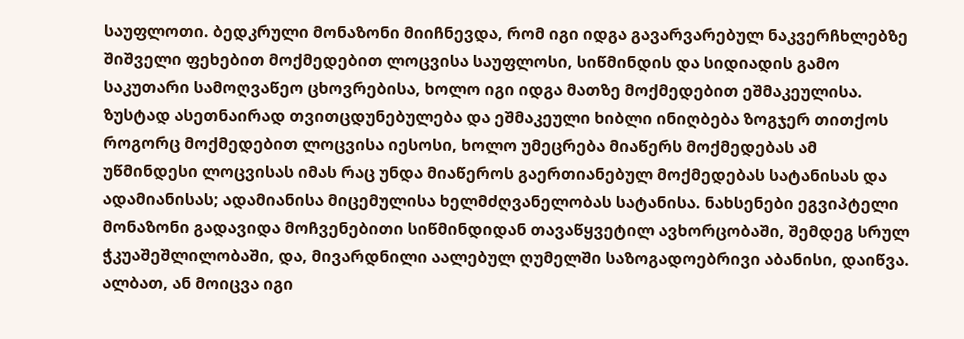საუფლოთი. ბედკრული მონაზონი მიიჩნევდა, რომ იგი იდგა გავარვარებულ ნაკვერჩხლებზე შიშველი ფეხებით მოქმედებით ლოცვისა საუფლოსი, სიწმინდის და სიდიადის გამო საკუთარი სამოღვაწეო ცხოვრებისა, ხოლო იგი იდგა მათზე მოქმედებით ეშმაკეულისა. ზუსტად ასეთნაირად თვითცდუნებულება და ეშმაკეული ხიბლი ინიღბება ზოგჯერ თითქოს როგორც მოქმედებით ლოცვისა იესოსი, ხოლო უმეცრება მიაწერს მოქმედებას ამ უწმინდესი ლოცვისას იმას რაც უნდა მიაწეროს გაერთიანებულ მოქმედებას სატანისას და ადამიანისას; ადამიანისა მიცემულისა ხელმძღვანელობას სატანისა. ნახსენები ეგვიპტელი მონაზონი გადავიდა მოჩვენებითი სიწმინდიდან თავაწყვეტილ ავხორცობაში, შემდეგ სრულ ჭკუაშეშლილობაში, და, მივარდნილი აალებულ ღუმელში საზოგადოებრივი აბანისი, დაიწვა. ალბათ, ან მოიცვა იგი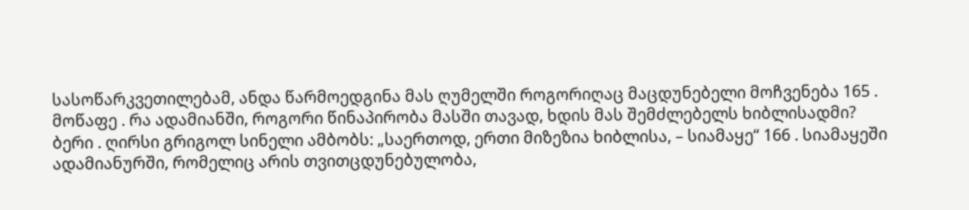სასოწარკვეთილებამ, ანდა წარმოედგინა მას ღუმელში როგორიღაც მაცდუნებელი მოჩვენება 165 .
მოწაფე . რა ადამიანში, როგორი წინაპირობა მასში თავად, ხდის მას შემძლებელს ხიბლისადმი?
ბერი . ღირსი გრიგოლ სინელი ამბობს: „საერთოდ, ერთი მიზეზია ხიბლისა, – სიამაყე“ 166 . სიამაყეში ადამიანურში, რომელიც არის თვითცდუნებულობა,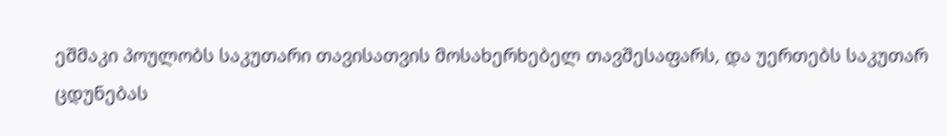ეშმაკი პოულობს საკუთარი თავისათვის მოსახერხებელ თავშესაფარს, და უერთებს საკუთარ ცდუნებას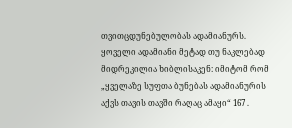თვითცდუნებულობას ადამიანურს. ყოველი ადამიანი მეტად თუ ნაკლებად მიდრეკილია ხიბლისაკენ: იმიტომ რომ „ყველაზე სუფთა ბუნებას ადამიანურის აქვს თავის თავში რაღაც ამაყი“ 167 .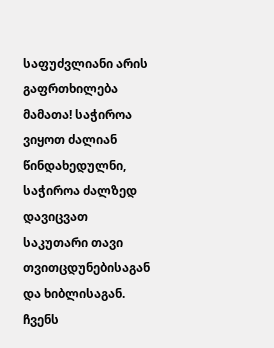საფუძვლიანი არის გაფრთხილება მამათა! საჭიროა ვიყოთ ძალიან წინდახედულნი, საჭიროა ძალზედ დავიცვათ საკუთარი თავი თვითცდუნებისაგან და ხიბლისაგან. ჩვენს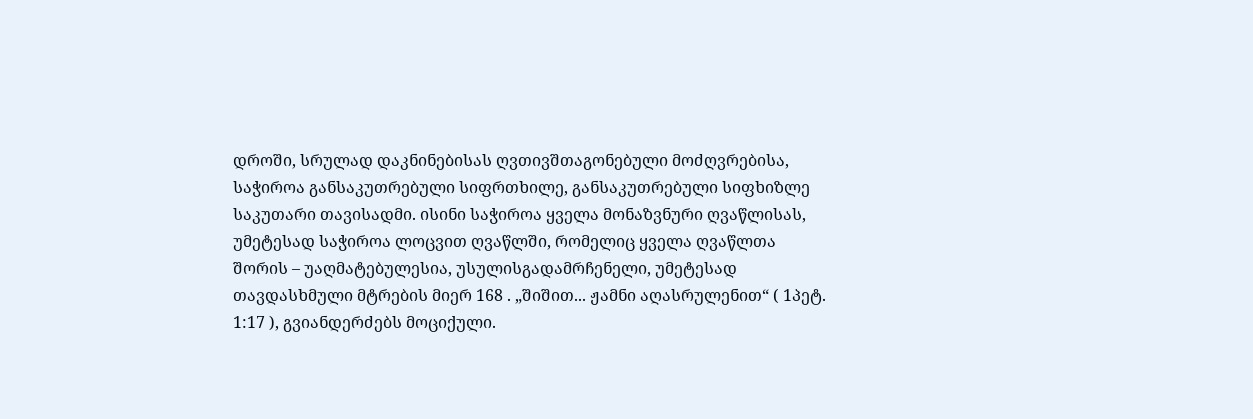დროში, სრულად დაკნინებისას ღვთივშთაგონებული მოძღვრებისა, საჭიროა განსაკუთრებული სიფრთხილე, განსაკუთრებული სიფხიზლე საკუთარი თავისადმი. ისინი საჭიროა ყველა მონაზვნური ღვაწლისას, უმეტესად საჭიროა ლოცვით ღვაწლში, რომელიც ყველა ღვაწლთა შორის – უაღმატებულესია, უსულისგადამრჩენელი, უმეტესად თავდასხმული მტრების მიერ 168 . „შიშით... ჟამნი აღასრულენით“ ( 1პეტ. 1:17 ), გვიანდერძებს მოციქული.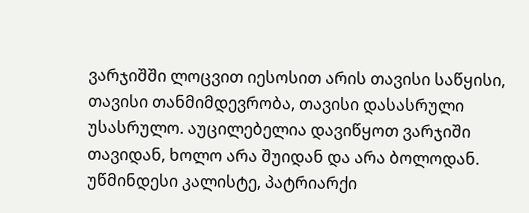ვარჯიშში ლოცვით იესოსით არის თავისი საწყისი, თავისი თანმიმდევრობა, თავისი დასასრული უსასრულო. აუცილებელია დავიწყოთ ვარჯიში თავიდან, ხოლო არა შუიდან და არა ბოლოდან. უწმინდესი კალისტე, პატრიარქი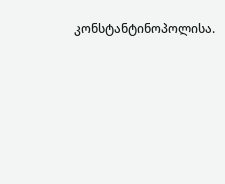კონსტანტინოპოლისა.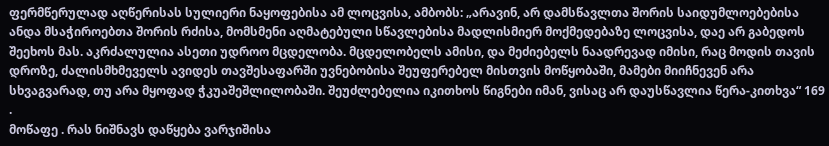ფერმწერულად აღწერისას სულიერი ნაყოფებისა ამ ლოცვისა, ამბობს: „არავინ, არ დამსწავლთა შორის საიდუმლოებებისა ანდა მსაჭიროებთა შორის რძისა, მომსმენი აღმატებული სწავლებისა მადლისმიერ მოქმედებაზე ლოცვისა, დაე არ გაბედოს შეეხოს მას. აკრძალულია ასეთი უდროო მცდელობა. მცდელობელს ამისი, და მეძიებელს ნაადრევად იმისი, რაც მოდის თავის დროზე, ძალისმხმეველს ავიდეს თავშესაფარში უვნებობისა შეუფერებელ მისთვის მოწყობაში, მამები მიიჩნევენ არა სხვაგვარად, თუ არა მყოფად ჭკუაშეშლილობაში. შეუძლებელია იკითხოს წიგნები იმან, ვისაც არ დაუსწავლია წერა-კითხვა“ 169 .
მოწაფე . რას ნიშნავს დაწყება ვარჯიშისა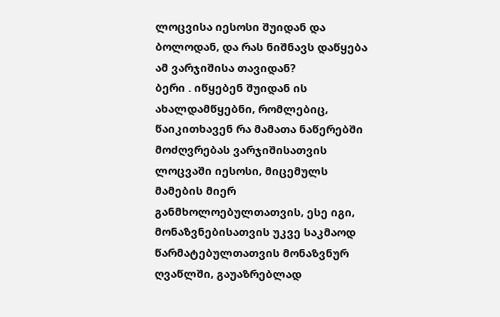ლოცვისა იესოსი შუიდან და ბოლოდან, და რას ნიშნავს დაწყება ამ ვარჯიშისა თავიდან?
ბერი . იწყებენ შუიდან ის ახალდამწყებნი, რომლებიც, წაიკითხავენ რა მამათა ნაწერებში მოძღვრებას ვარჯიშისათვის ლოცვაში იესოსი, მიცემულს მამების მიერ განმხოლოებულთათვის, ესე იგი, მონაზვნებისათვის უკვე საკმაოდ წარმატებულთათვის მონაზვნურ ღვაწლში, გაუაზრებლად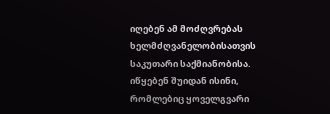იღებენ ამ მოძღვრებას ხელმძღვანელობისათვის საკუთარი საქმიანობისა. იწყებენ შუიდან ისინი, რომლებიც ყოველგვარი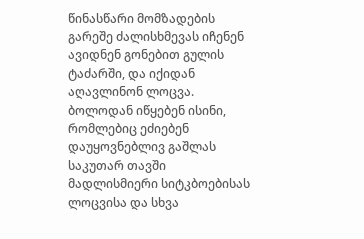წინასწარი მომზადების გარეშე ძალისხმევას იჩენენ ავიდნენ გონებით გულის ტაძარში, და იქიდან აღავლინონ ლოცვა. ბოლოდან იწყებენ ისინი, რომლებიც ეძიებენ დაუყოვნებლივ გაშლას საკუთარ თავში მადლისმიერი სიტკბოებისას ლოცვისა და სხვა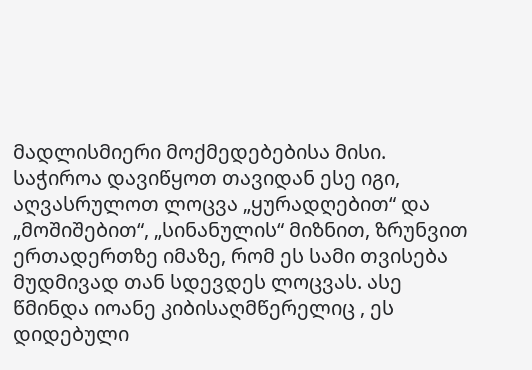მადლისმიერი მოქმედებებისა მისი. საჭიროა დავიწყოთ თავიდან ესე იგი, აღვასრულოთ ლოცვა „ყურადღებით“ და „მოშიშებით“, „სინანულის“ მიზნით, ზრუნვით ერთადერთზე იმაზე, რომ ეს სამი თვისება მუდმივად თან სდევდეს ლოცვას. ასე წმინდა იოანე კიბისაღმწერელიც , ეს დიდებული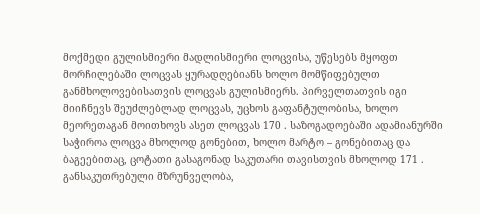მოქმედი გულისმიერი მადლისმიერი ლოცვისა, უწესებს მყოფთ მორჩილებაში ლოცვას ყურადღებიანს ხოლო მომწიფებულთ განმხოლოვებისათვის ლოცვას გულისმიერს. პირველთათვის იგი მიიჩნევს შეუძლებლად ლოცვას, უცხოს გაფანტულობისა, ხოლო მეორეთაგან მოითხოვს ასეთ ლოცვას 170 . საზოგადოებაში ადამიანურში საჭიროა ლოცვა მხოლოდ გონებით, ხოლო მარტო – გონებითაც და ბაგეებითაც, ცოტათი გასაგონად საკუთარი თავისთვის მხოლოდ 171 . განსაკუთრებული მზრუნველობა,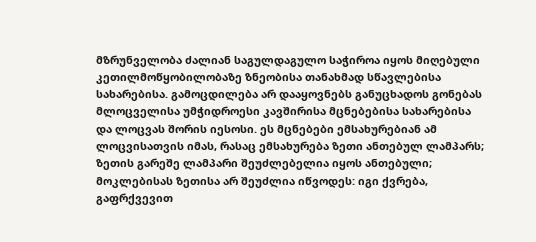მზრუნველობა ძალიან საგულდაგულო საჭიროა იყოს მიღებული კეთილმოწყობილობაზე ზნეობისა თანახმად სწავლებისა სახარებისა. გამოცდილება არ დააყოვნებს განუცხადოს გონებას მლოცველისა უმჭიდროესი კავშირისა მცნებებისა სახარებისა და ლოცვას შორის იესოსი. ეს მცნებები ემსახურებიან ამ ლოცვისათვის იმას, რასაც ემსახურება ზეთი ანთებულ ლამპარს; ზეთის გარეშე ლამპარი შეუძლებელია იყოს ანთებული; მოკლებისას ზეთისა არ შეუძლია იწვოდეს: იგი ქვრება, გაფრქვევით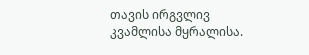თავის ირგვლივ კვამლისა მყრალისა.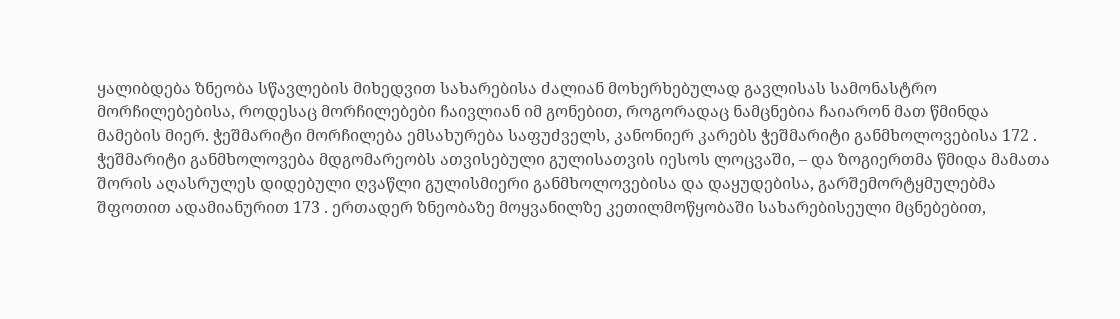ყალიბდება ზნეობა სწავლების მიხედვით სახარებისა ძალიან მოხერხებულად გავლისას სამონასტრო მორჩილებებისა, როდესაც მორჩილებები ჩაივლიან იმ გონებით, როგორადაც ნამცნებია ჩაიარონ მათ წმინდა მამების მიერ. ჭეშმარიტი მორჩილება ემსახურება საფუძველს, კანონიერ კარებს ჭეშმარიტი განმხოლოვებისა 172 . ჭეშმარიტი განმხოლოვება მდგომარეობს ათვისებული გულისათვის იესოს ლოცვაში, – და ზოგიერთმა წმიდა მამათა შორის აღასრულეს დიდებული ღვაწლი გულისმიერი განმხოლოვებისა და დაყუდებისა, გარშემორტყმულებმა შფოთით ადამიანურით 173 . ერთადერ ზნეობაზე მოყვანილზე კეთილმოწყობაში სახარებისეული მცნებებით,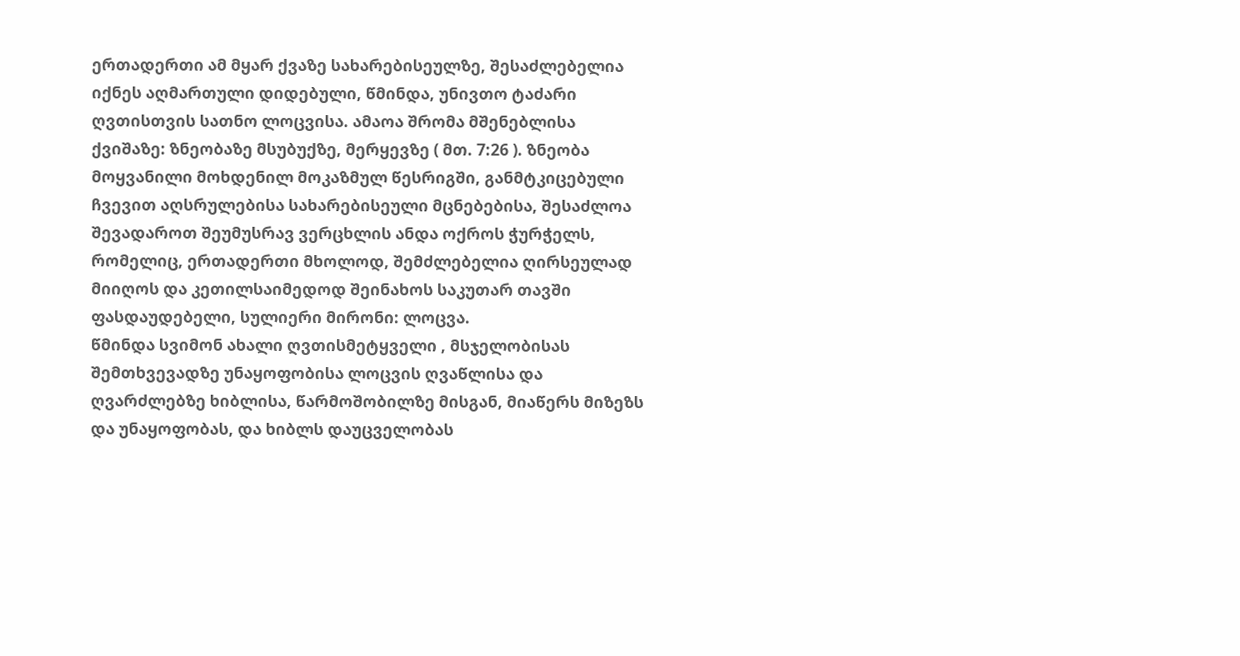ერთადერთი ამ მყარ ქვაზე სახარებისეულზე, შესაძლებელია იქნეს აღმართული დიდებული, წმინდა, უნივთო ტაძარი ღვთისთვის სათნო ლოცვისა. ამაოა შრომა მშენებლისა ქვიშაზე: ზნეობაზე მსუბუქზე, მერყევზე ( მთ. 7:26 ). ზნეობა მოყვანილი მოხდენილ მოკაზმულ წესრიგში, განმტკიცებული ჩვევით აღსრულებისა სახარებისეული მცნებებისა, შესაძლოა შევადაროთ შეუმუსრავ ვერცხლის ანდა ოქროს ჭურჭელს, რომელიც, ერთადერთი მხოლოდ, შემძლებელია ღირსეულად მიიღოს და კეთილსაიმედოდ შეინახოს საკუთარ თავში ფასდაუდებელი, სულიერი მირონი: ლოცვა.
წმინდა სვიმონ ახალი ღვთისმეტყველი , მსჯელობისას შემთხვევადზე უნაყოფობისა ლოცვის ღვაწლისა და ღვარძლებზე ხიბლისა, წარმოშობილზე მისგან, მიაწერს მიზეზს და უნაყოფობას, და ხიბლს დაუცველობას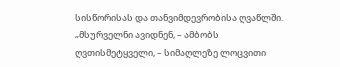სისწორისას და თანვიმდევრობისა ღვაწლში. „მსურველნი ავიდნენ, – ამბობს ღვთისმეტყველი, – სიმაღლეზე ლოცვითი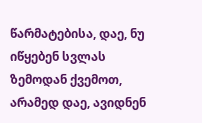წარმატებისა, დაე, ნუ იწყებენ სვლას ზემოდან ქვემოთ, არამედ დაე, ავიდნენ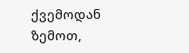ქვემოდან ზემოთ,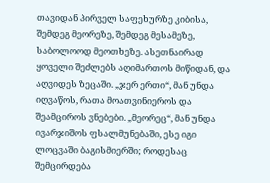თავიდან პირველ საფეხურზე კიბისა, შემდეგ მეორეზე, შემდეგ მესამეზე, საბოლოოდ მეოთხეზე. ასეთნაირად ყოველი შეძლებს აღიმართოს მიწიდან, და აღვიდეს ზეცაში. „ჯერ ერთი“, მან უნდა იღვაწოს, რათა მოათვინიეროს და შეამციროს ვნებები. „მეორეც“, მან უნდა ივარჯიშოს ფსალმუნებაში, ესე იგი ლოცვაში ბაგისმიერში; როდესაც შემცირდება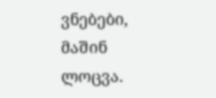ვნებები, მაშინ ლოცვა.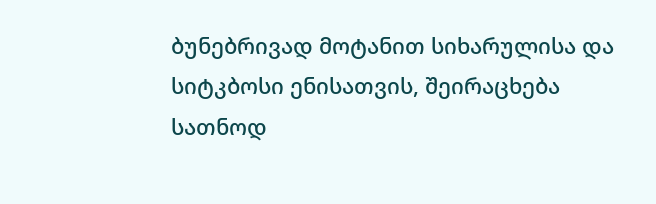ბუნებრივად მოტანით სიხარულისა და სიტკბოსი ენისათვის, შეირაცხება სათნოდ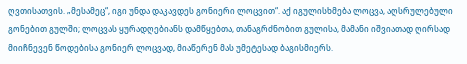ღვთისათვის. „მესამეც“, იგი უნდა დაკავდეს გონიერი ლოცვით“. აქ იგულისხმება ლოცვა, აღსრულებული გონებით გულში; ლოცვას ყურადღებიანს დამწყებთა, თანაგრძნობით გულისა, მამანი იშვიათად ღირსად მიიჩნევენ წოდებისა გონიერ ლოცვად, მიაწერენ მას უმეტესად ბაგისმიერს.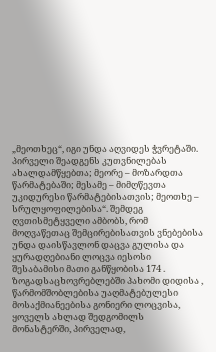„მეოთხეც“, იგი უნდა აღვიდეს ჭვრეტაში. პირველი შეადგენს კუთვნილებას ახალდამწყებთა; მეორე – მოზარდთა წარმატებაში; მესამე – მიმღწევთა უკიდურესი წარმატებისათვის; მეოთხე – სრულყოფილებისა“. შემდეგ ღვთისმეტყველი ამბობს, რომ მოღვაწეთაც შემცირებისათვის ვნებებისა უნდა დაისწავლონ დაცვა გულისა და ყურადღებიანი ლოცვა იესოსი შესაბამისი მათი განწყობისა 174 . ზოგადსაცხოვრებლებში პახომი დიდისა , წარმომშობლებისა უაღმატებულესი მოსაქმიანეებისა გონიერი ლოცვისა, ყოველს ახლად შედგომილს მონასტერში, პირველად,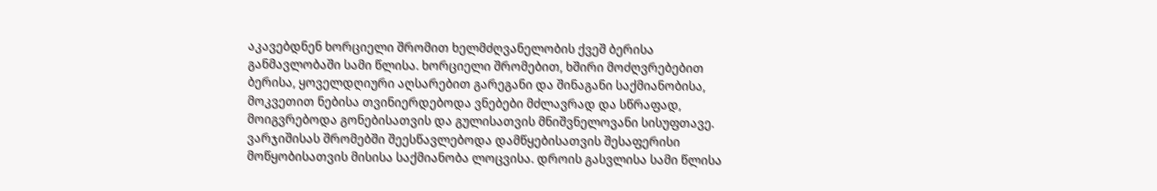აკავებდნენ ხორციელი შრომით ხელმძღვანელობის ქვეშ ბერისა განმავლობაში სამი წლისა. ხორციელი შრომებით, ხშირი მოძღვრებებით ბერისა, ყოველდღიური აღსარებით გარეგანი და შინაგანი საქმიანობისა, მოკვეთით ნებისა თვინიერდებოდა ვნებები მძლავრად და სწრაფად, მოიგვრებოდა გონებისათვის და გულისათვის მნიშვნელოვანი სისუფთავე. ვარჯიშისას შრომებში შეესწავლებოდა დამწყებისათვის შესაფერისი მოწყობისათვის მისისა საქმიანობა ლოცვისა. დროის გასვლისა სამი წლისა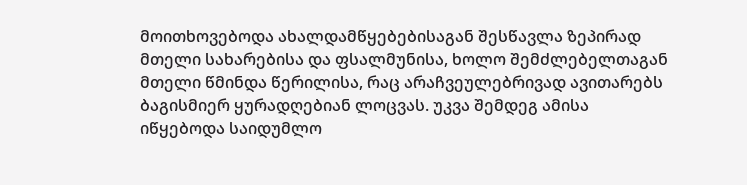მოითხოვებოდა ახალდამწყებებისაგან შესწავლა ზეპირად მთელი სახარებისა და ფსალმუნისა, ხოლო შემძლებელთაგან მთელი წმინდა წერილისა, რაც არაჩვეულებრივად ავითარებს ბაგისმიერ ყურადღებიან ლოცვას. უკვა შემდეგ ამისა იწყებოდა საიდუმლო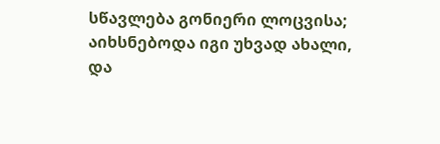სწავლება გონიერი ლოცვისა; აიხსნებოდა იგი უხვად ახალი, და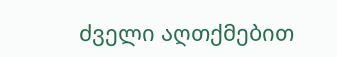ძველი აღთქმებით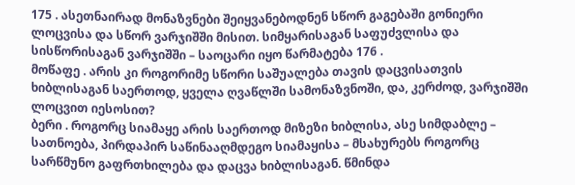175 . ასეთნაირად მონაზვნები შეიყვანებოდნენ სწორ გაგებაში გონიერი ლოცვისა და სწორ ვარჯიშში მისით. სიმყარისაგან საფუძვლისა და სისწორისაგან ვარჯიშში – საოცარი იყო წარმატება 176 .
მოწაფე . არის კი როგორიმე სწორი საშუალება თავის დაცვისათვის ხიბლისაგან საერთოდ, ყველა ღვაწლში სამონაზვნოში, და, კერძოდ, ვარჯიშში ლოცვით იესოსით?
ბერი . როგორც სიამაყე არის საერთოდ მიზეზი ხიბლისა, ასე სიმდაბლე – სათნოება, პირდაპირ საწინააღმდეგო სიამაყისა – მსახურებს როგორც სარწმუნო გაფრთხილება და დაცვა ხიბლისაგან. წმინდა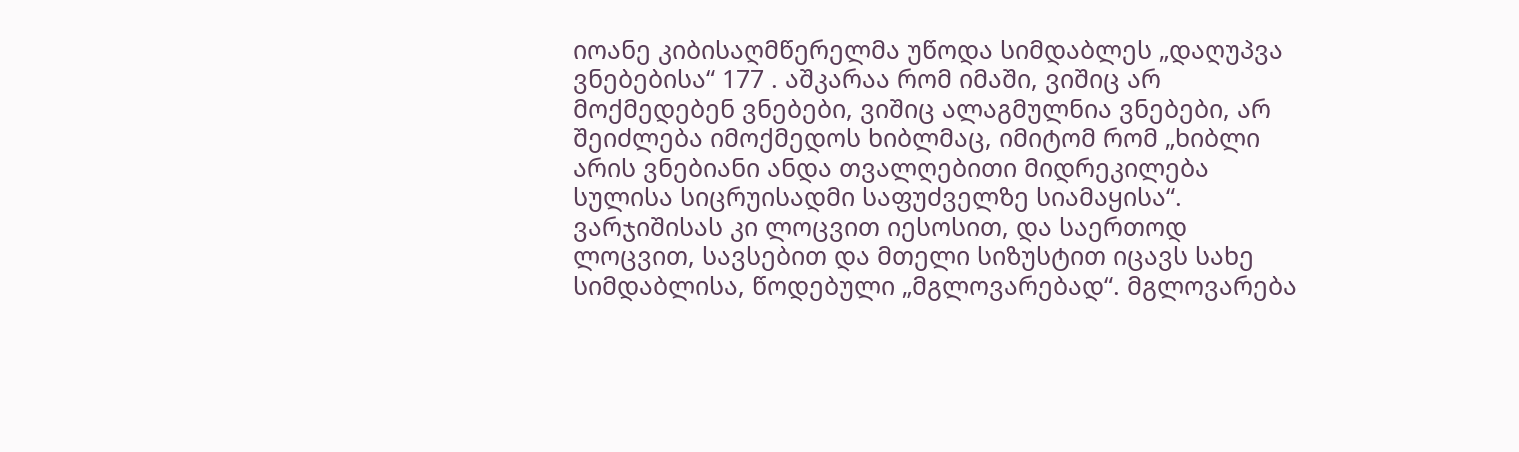იოანე კიბისაღმწერელმა უწოდა სიმდაბლეს „დაღუპვა ვნებებისა“ 177 . აშკარაა რომ იმაში, ვიშიც არ მოქმედებენ ვნებები, ვიშიც ალაგმულნია ვნებები, არ შეიძლება იმოქმედოს ხიბლმაც, იმიტომ რომ „ხიბლი არის ვნებიანი ანდა თვალღებითი მიდრეკილება სულისა სიცრუისადმი საფუძველზე სიამაყისა“.
ვარჯიშისას კი ლოცვით იესოსით, და საერთოდ ლოცვით, სავსებით და მთელი სიზუსტით იცავს სახე სიმდაბლისა, წოდებული „მგლოვარებად“. მგლოვარება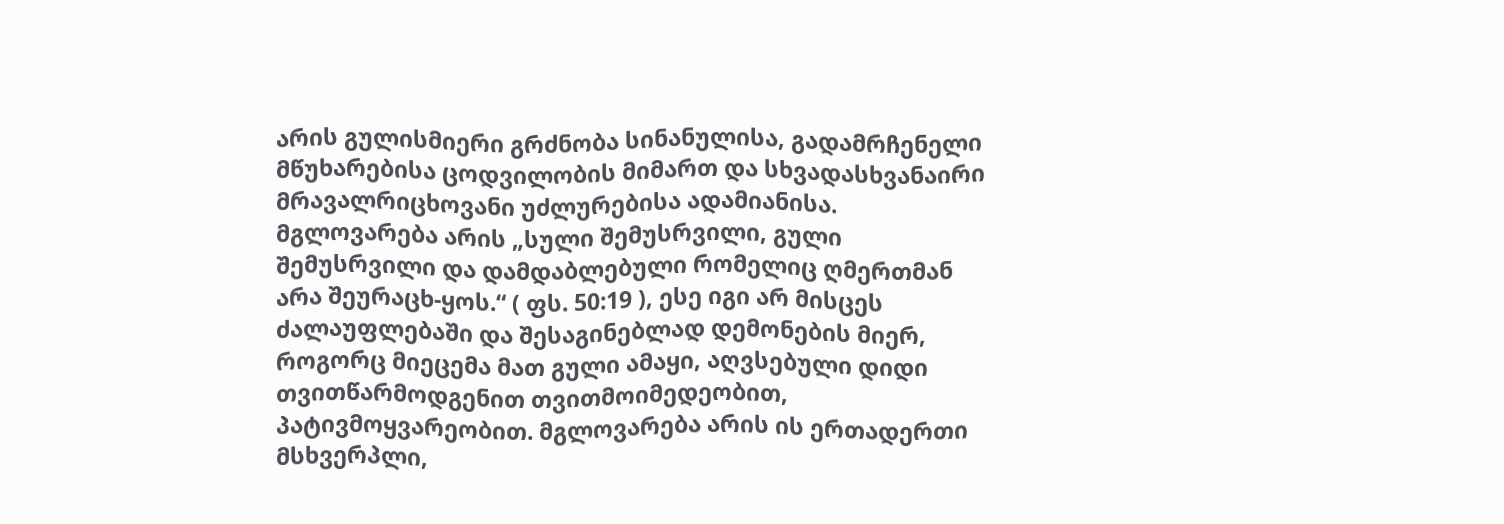არის გულისმიერი გრძნობა სინანულისა, გადამრჩენელი მწუხარებისა ცოდვილობის მიმართ და სხვადასხვანაირი მრავალრიცხოვანი უძლურებისა ადამიანისა. მგლოვარება არის „სული შემუსრვილი, გული შემუსრვილი და დამდაბლებული რომელიც ღმერთმან არა შეურაცხ-ყოს.“ ( ფს. 50:19 ), ესე იგი არ მისცეს ძალაუფლებაში და შესაგინებლად დემონების მიერ, როგორც მიეცემა მათ გული ამაყი, აღვსებული დიდი თვითწარმოდგენით თვითმოიმედეობით, პატივმოყვარეობით. მგლოვარება არის ის ერთადერთი მსხვერპლი,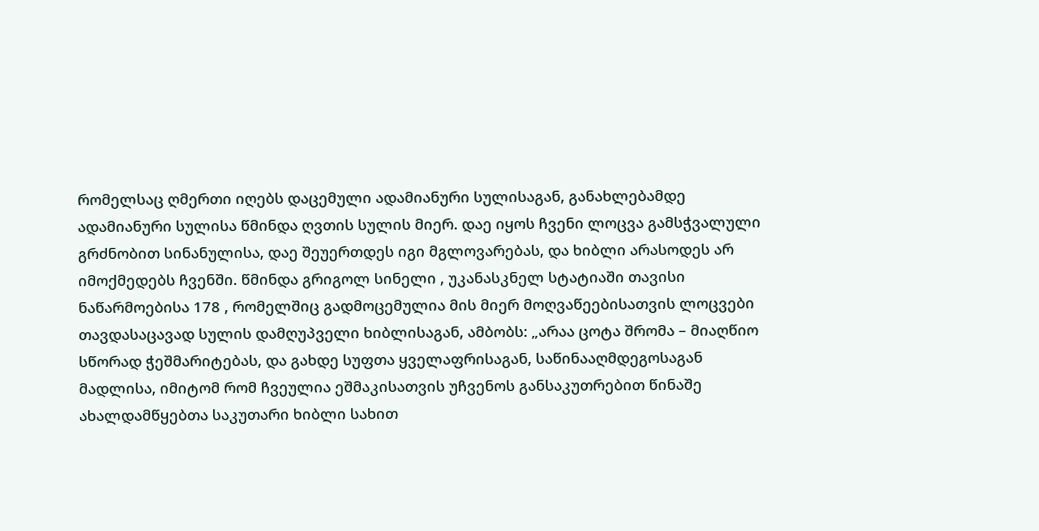რომელსაც ღმერთი იღებს დაცემული ადამიანური სულისაგან, განახლებამდე ადამიანური სულისა წმინდა ღვთის სულის მიერ. დაე იყოს ჩვენი ლოცვა გამსჭვალული გრძნობით სინანულისა, დაე შეუერთდეს იგი მგლოვარებას, და ხიბლი არასოდეს არ იმოქმედებს ჩვენში. წმინდა გრიგოლ სინელი , უკანასკნელ სტატიაში თავისი ნაწარმოებისა 178 , რომელშიც გადმოცემულია მის მიერ მოღვაწეებისათვის ლოცვები თავდასაცავად სულის დამღუპველი ხიბლისაგან, ამბობს: „არაა ცოტა შრომა – მიაღწიო სწორად ჭეშმარიტებას, და გახდე სუფთა ყველაფრისაგან, საწინააღმდეგოსაგან მადლისა, იმიტომ რომ ჩვეულია ეშმაკისათვის უჩვენოს განსაკუთრებით წინაშე ახალდამწყებთა საკუთარი ხიბლი სახით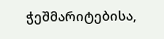ჭეშმარიტებისა,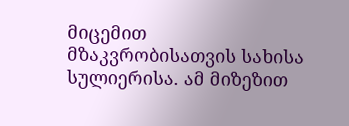მიცემით მზაკვრობისათვის სახისა სულიერისა. ამ მიზეზით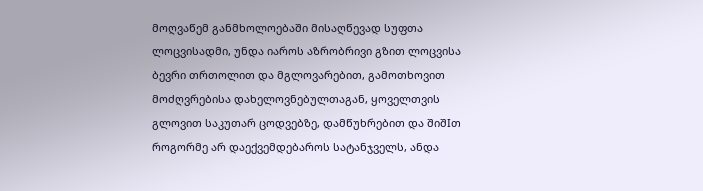მოღვაწემ განმხოლოებაში მისაღწევად სუფთა ლოცვისადმი, უნდა იაროს აზრობრივი გზით ლოცვისა ბევრი თრთოლით და მგლოვარებით, გამოთხოვით მოძღვრებისა დახელოვნებულთაგან, ყოველთვის გლოვით საკუთარ ცოდვებზე, დამწუხრებით და შიშIთ როგორმე არ დაექვემდებაროს სატანჯველს, ანდა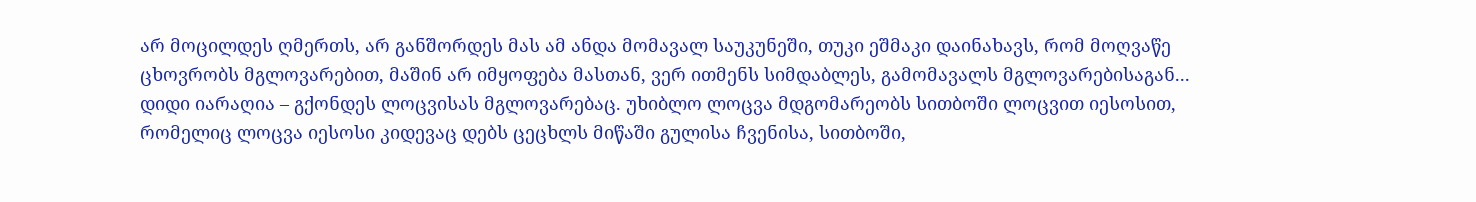არ მოცილდეს ღმერთს, არ განშორდეს მას ამ ანდა მომავალ საუკუნეში, თუკი ეშმაკი დაინახავს, რომ მოღვაწე ცხოვრობს მგლოვარებით, მაშინ არ იმყოფება მასთან, ვერ ითმენს სიმდაბლეს, გამომავალს მგლოვარებისაგან... დიდი იარაღია – გქონდეს ლოცვისას მგლოვარებაც. უხიბლო ლოცვა მდგომარეობს სითბოში ლოცვით იესოსით, რომელიც ლოცვა იესოსი კიდევაც დებს ცეცხლს მიწაში გულისა ჩვენისა, სითბოში,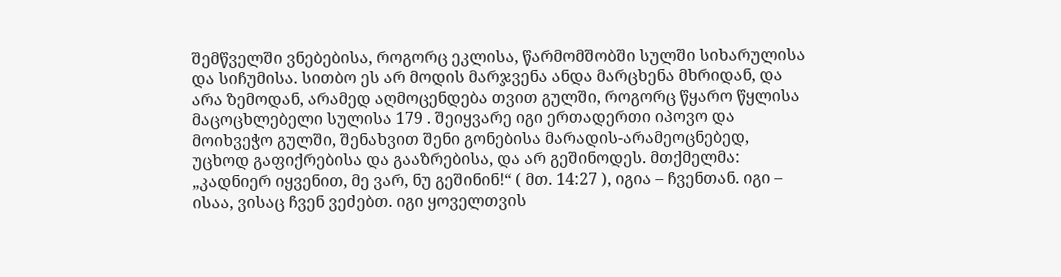შემწველში ვნებებისა, როგორც ეკლისა, წარმომშობში სულში სიხარულისა და სიჩუმისა. სითბო ეს არ მოდის მარჯვენა ანდა მარცხენა მხრიდან, და არა ზემოდან, არამედ აღმოცენდება თვით გულში, როგორც წყარო წყლისა მაცოცხლებელი სულისა 179 . შეიყვარე იგი ერთადერთი იპოვო და მოიხვეჭო გულში, შენახვით შენი გონებისა მარადის-არამეოცნებედ, უცხოდ გაფიქრებისა და გააზრებისა, და არ გეშინოდეს. მთქმელმა: „კადნიერ იყვენით, მე ვარ, ნუ გეშინინ!“ ( მთ. 14:27 ), იგია – ჩვენთან. იგი – ისაა, ვისაც ჩვენ ვეძებთ. იგი ყოველთვის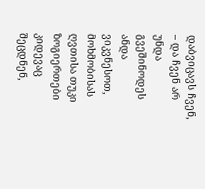დაბვიცავს ჩვენ, – და ჩვენ არ უნდა გვეშინოდეს ანდა ვიკვნესოთ, მოხმობისას ღვთისა თუკი ზოგიერთები კიდევაც შეცდნენ,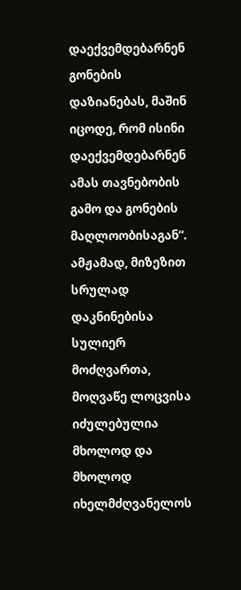დაექვემდებარნენ გონების დაზიანებას, მაშინ იცოდე, რომ ისინი დაექვემდებარნენ ამას თავნებობის გამო და გონების მაღლოობისაგან“. ამჟამად, მიზეზით სრულად დაკნინებისა სულიერ მოძღვართა, მოღვაწე ლოცვისა იძულებულია მხოლოდ და მხოლოდ იხელმძღვანელოს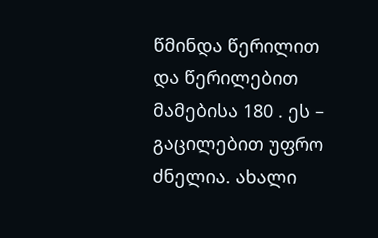წმინდა წერილით და წერილებით მამებისა 180 . ეს – გაცილებით უფრო ძნელია. ახალი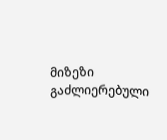მიზეზი გაძლიერებული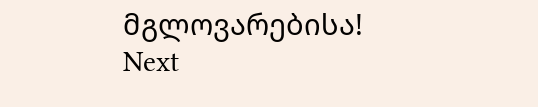მგლოვარებისა!
Next